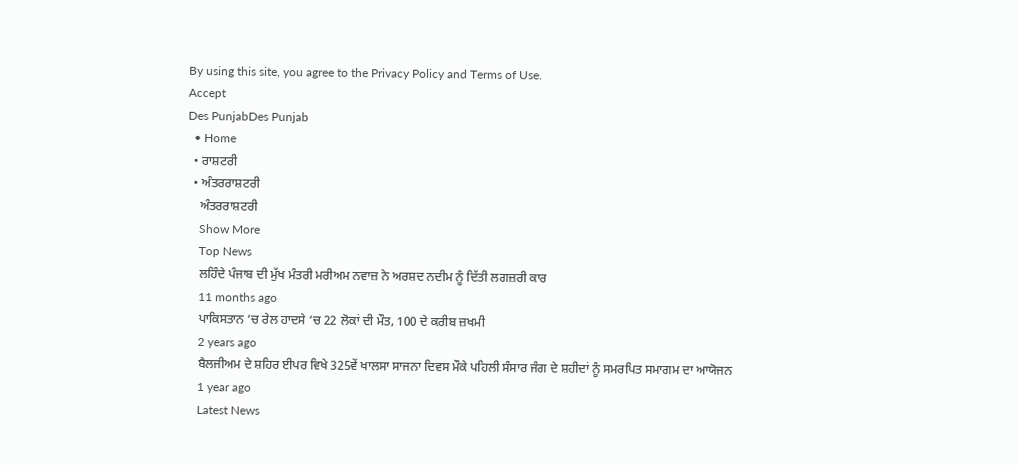By using this site, you agree to the Privacy Policy and Terms of Use.
Accept
Des PunjabDes Punjab
  • Home
  • ਰਾਸ਼ਟਰੀ
  • ਅੰਤਰਰਾਸ਼ਟਰੀ
    ਅੰਤਰਰਾਸ਼ਟਰੀ
    Show More
    Top News
    ਲਹਿੰਦੇ ਪੰਜਾਬ ਦੀ ਮੁੱਖ ਮੰਤਰੀ ਮਰੀਅਮ ਨਵਾਜ਼ ਨੇ ਅਰਸ਼ਦ ਨਦੀਮ ਨੂੰ ਦਿੱਤੀ ਲਗਜ਼ਰੀ ਕਾਰ
    11 months ago
    ਪਾਕਿਸਤਾਨ ‘ਚ ਰੇਲ ਹਾਦਸੇ ‘ਚ 22 ਲੋਕਾਂ ਦੀ ਮੌਤ, 100 ਦੇ ਕਰੀਬ ਜ਼ਖਮੀ
    2 years ago
    ਬੈਲਜੀਅਮ ਦੇ ਸ਼ਹਿਰ ਈਪਰ ਵਿਖੇ 325ਵੇਂ ਖਾਲਸਾ ਸਾਜਨਾ ਦਿਵਸ ਮੌਕੇ ਪਹਿਲੀ ਸੰਸਾਰ ਜੰਗ ਦੇ ਸ਼ਹੀਦਾਂ ਨੂੰ ਸਮਰਪਿਤ ਸਮਾਗਮ ਦਾ ਆਯੋਜਨ
    1 year ago
    Latest News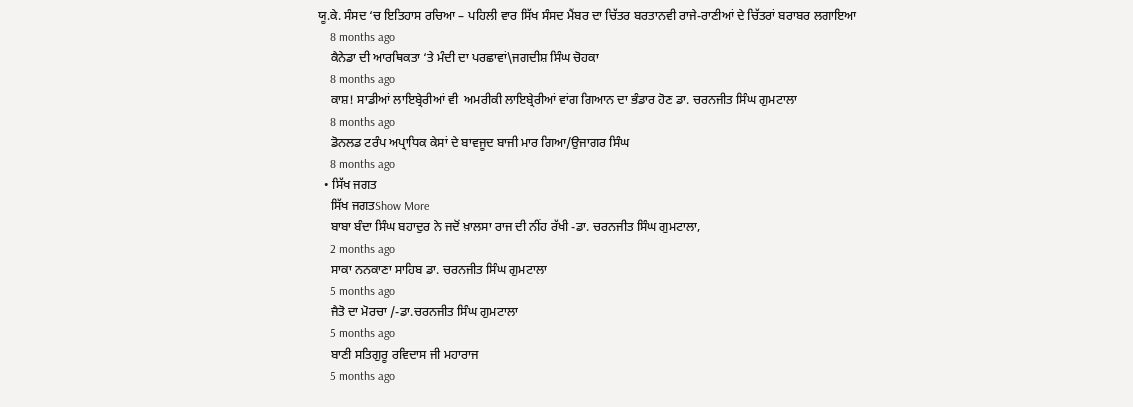ਯੂ.ਕੇ. ਸੰਸਦ ‘ਚ ਇਤਿਹਾਸ ਰਚਿਆ – ਪਹਿਲੀ ਵਾਰ ਸਿੱਖ ਸੰਸਦ ਮੈਂਬਰ ਦਾ ਚਿੱਤਰ ਬਰਤਾਨਵੀ ਰਾਜੇ-ਰਾਣੀਆਂ ਦੇ ਚਿੱਤਰਾਂ ਬਰਾਬਰ ਲਗਾਇਆ
    8 months ago
    ਕੈਨੇਡਾ ਦੀ ਆਰਥਿਕਤਾ ‘ਤੇ ਮੰਦੀ ਦਾ ਪਰਛਾਵਾਂ\ਜਗਦੀਸ਼ ਸਿੰਘ ਚੋਹਕਾ
    8 months ago
    ਕਾਸ਼! ਸਾਡੀਆਂ ਲਾਇਬ੍ਰੇਰੀਆਂ ਵੀ  ਅਮਰੀਕੀ ਲਾਇਬ੍ਰੇਰੀਆਂ ਵਾਂਗ ਗਿਆਨ ਦਾ ਭੰਡਾਰ ਹੋਣ ਡਾ. ਚਰਨਜੀਤ ਸਿੰਘ ਗੁਮਟਾਲਾ
    8 months ago
    ਡੋਨਲਡ ਟਰੰਪ ਅਪ੍ਰਾਧਿਕ ਕੇਸਾਂ ਦੇ ਬਾਵਜੂਦ ਬਾਜੀ ਮਾਰ ਗਿਆ/ਉਜਾਗਰ ਸਿੰਘ
    8 months ago
  • ਸਿੱਖ ਜਗਤ
    ਸਿੱਖ ਜਗਤShow More
    ਬਾਬਾ ਬੰਦਾ ਸਿੰਘ ਬਹਾਦੁਰ ਨੇ ਜਦੋਂ ਖ਼ਾਲਸਾ ਰਾਜ ਦੀ ਨੀਂਹ ਰੱਖੀ -ਡਾ. ਚਰਨਜੀਤ ਸਿੰਘ ਗੁਮਟਾਲਾ,
    2 months ago
    ਸਾਕਾ ਨਨਕਾਣਾ ਸਾਹਿਬ ਡਾ. ਚਰਨਜੀਤ ਸਿੰਘ ਗੁਮਟਾਲਾ
    5 months ago
    ਜੈਤੋ ਦਾ ਮੋਰਚਾ /-ਡਾ.ਚਰਨਜੀਤ ਸਿੰਘ ਗੁਮਟਾਲਾ
    5 months ago
    ਬਾਣੀ ਸਤਿਗੁਰੂ ਰਵਿਦਾਸ ਜੀ ਮਹਾਰਾਜ
    5 months ago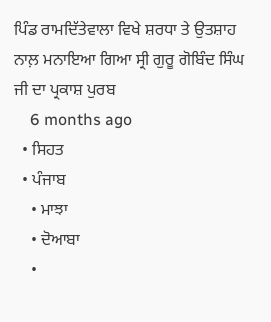ਪਿੰਡ ਰਾਮਦਿੱਤੇਵਾਲਾ ਵਿਖੇ ਸ਼ਰਧਾ ਤੇ ਉਤਸ਼ਾਹ ਨਾਲ਼ ਮਨਾਇਆ ਗਿਆ ਸ੍ਰੀ ਗੁਰੂ ਗੋਬਿੰਦ ਸਿੰਘ ਜੀ ਦਾ ਪ੍ਰਕਾਸ਼ ਪੁਰਬ
    6 months ago
  • ਸਿਹਤ
  • ਪੰਜਾਬ
    • ਮਾਝਾ
    • ਦੋਆਬਾ
    •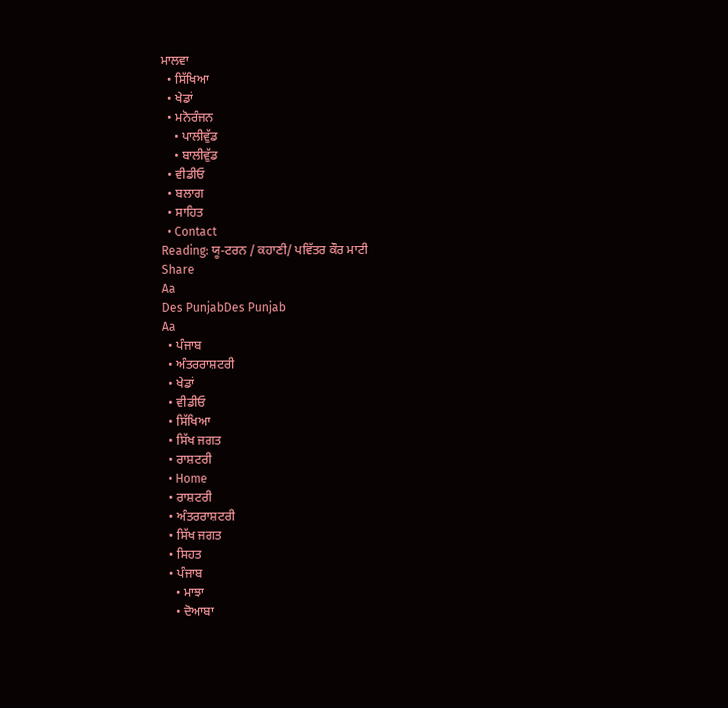ਮਾਲਵਾ
  • ਸਿੱਖਿਆ
  • ਖੇਡਾਂ
  • ਮਨੋਰੰਜਨ
    • ਪਾਲੀਵੁੱਡ
    • ਬਾਲੀਵੁੱਡ
  • ਵੀਡੀਓ
  • ਬਲਾਗ
  • ਸਾਹਿਤ
  • Contact
Reading: ਯੂ-ਟਰਨ / ਕਹਾਣੀ/ ਪਵਿੱਤਰ ਕੌਰ ਮਾਟੀ
Share
Aa
Des PunjabDes Punjab
Aa
  • ਪੰਜਾਬ
  • ਅੰਤਰਰਾਸ਼ਟਰੀ
  • ਖੇਡਾਂ
  • ਵੀਡੀਓ
  • ਸਿੱਖਿਆ
  • ਸਿੱਖ ਜਗਤ
  • ਰਾਸ਼ਟਰੀ
  • Home
  • ਰਾਸ਼ਟਰੀ
  • ਅੰਤਰਰਾਸ਼ਟਰੀ
  • ਸਿੱਖ ਜਗਤ
  • ਸਿਹਤ
  • ਪੰਜਾਬ
    • ਮਾਝਾ
    • ਦੋਆਬਾ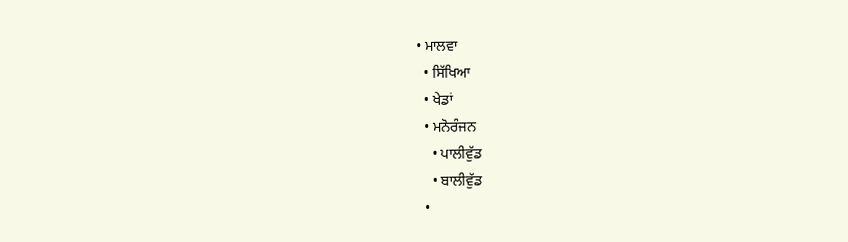• ਮਾਲਵਾ
  • ਸਿੱਖਿਆ
  • ਖੇਡਾਂ
  • ਮਨੋਰੰਜਨ
    • ਪਾਲੀਵੁੱਡ
    • ਬਾਲੀਵੁੱਡ
  •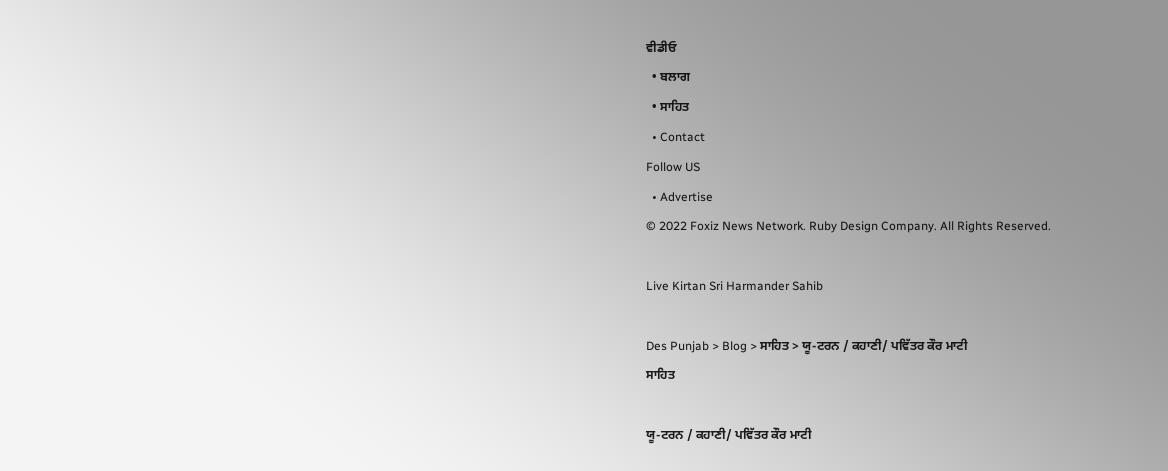ਵੀਡੀਓ
  • ਬਲਾਗ
  • ਸਾਹਿਤ
  • Contact
Follow US
  • Advertise
© 2022 Foxiz News Network. Ruby Design Company. All Rights Reserved.

Live Kirtan Sri Harmander Sahib

Des Punjab > Blog > ਸਾਹਿਤ > ਯੂ-ਟਰਨ / ਕਹਾਣੀ/ ਪਵਿੱਤਰ ਕੌਰ ਮਾਟੀ
ਸਾਹਿਤ

ਯੂ-ਟਰਨ / ਕਹਾਣੀ/ ਪਵਿੱਤਰ ਕੌਰ ਮਾਟੀ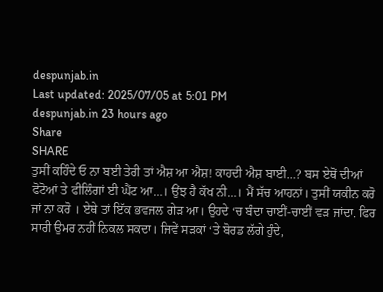despunjab.in
Last updated: 2025/07/05 at 5:01 PM
despunjab.in 23 hours ago
Share
SHARE
ਤੁਸੀਂ ਕਹਿੰਦੇ ਓ ਨਾ ਬਈ ਤੇਰੀ ਤਾਂ ਐਸ਼ ਆ ਐਸ਼! ਕਾਹਦੀ ਐਸ਼ ਬਾਈ…? ਬਸ ਏਥੋਂ ਦੀਆਂ ਫੋਟੋਆਂ ਤੇ ਫੀਲਿੰਗਾਂ ਈ ਘੈਂਟ ਆ…। ਉਂਝ ਹੈ ਕੱਖ ਨੀ…। ਮੈਂ ਸੱਚ ਆਹਨਾਂ। ਤੁਸੀਂ ਯਕੀਨ ਕਰੋ ਜਾਂ ਨਾ ਕਰੋ । ਏਥੇ ਤਾਂ ਇੱਕ ਭਵਜਲ ਗੇੜ ਆ। ਉਹਦੇ ‘ਚ ਬੰਦਾ ਚਾਈਂ-ਚਾਈਂ ਵੜ ਜਾਂਦਾ. ਫਿਰ ਸਾਰੀ ਉਮਰ ਨਹੀਂ ਨਿਕਲ ਸਕਦਾ। ਜਿਵੇਂ ਸੜਕਾਂ ‘ਤੇ ਬੋਰਡ ਲੱਗੇ ਹੁੰਦੇ,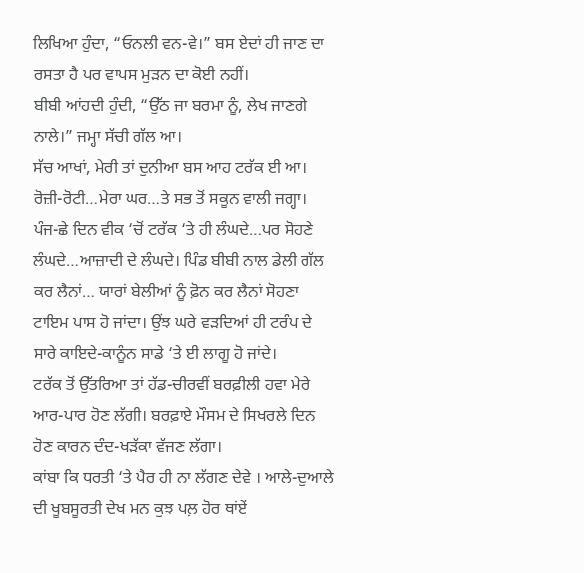ਲਿਖਿਆ ਹੁੰਦਾ, “ਓਨਲੀ ਵਨ-ਵੇ।” ਬਸ ਏਦਾਂ ਹੀ ਜਾਣ ਦਾ ਰਸਤਾ ਹੈ ਪਰ ਵਾਪਸ ਮੁੜਨ ਦਾ ਕੋਈ ਨਹੀਂ।
ਬੀਬੀ ਆਂਹਦੀ ਹੁੰਦੀ, “ਉੱਠ ਜਾ ਬਰਮਾ ਨੂੰ, ਲੇਖ ਜਾਣਗੇ ਨਾਲੇ।” ਜਮ੍ਹਾ ਸੱਚੀ ਗੱਲ ਆ।
ਸੱਚ ਆਖਾਂ, ਮੇਰੀ ਤਾਂ ਦੁਨੀਆ ਬਸ ਆਹ ਟਰੱਕ ਈ ਆ। ਰੋਜ਼ੀ-ਰੋਟੀ…ਮੇਰਾ ਘਰ…ਤੇ ਸਭ ਤੋਂ ਸਕੂਨ ਵਾਲੀ ਜਗ੍ਹਾ। ਪੰਜ-ਛੇ ਦਿਨ ਵੀਕ ‘ਚੋਂ ਟਰੱਕ ‘ਤੇ ਹੀ ਲੰਘਦੇ…ਪਰ ਸੋਹਣੇ ਲੰਘਦੇ…ਆਜ਼ਾਦੀ ਦੇ ਲੰਘਦੇ। ਪਿੰਡ ਬੀਬੀ ਨਾਲ ਡੇਲੀ ਗੱਲ ਕਰ ਲੈਨਾਂ… ਯਾਰਾਂ ਬੇਲੀਆਂ ਨੂੰ ਫ਼ੋਨ ਕਰ ਲੈਨਾਂ ਸੋਹਣਾ ਟਾਇਮ ਪਾਸ ਹੋ ਜਾਂਦਾ। ਉਂਝ ਘਰੇ ਵੜਦਿਆਂ ਹੀ ਟਰੰਪ ਦੇ ਸਾਰੇ ਕਾਇਦੇ-ਕਾਨੂੰਨ ਸਾਡੇ ‘ਤੇ ਈ ਲਾਗੂ ਹੋ ਜਾਂਦੇ।
ਟਰੱਕ ਤੋਂ ਉੱਤਰਿਆ ਤਾਂ ਹੱਡ-ਚੀਰਵੀਂ ਬਰਫ਼ੀਲੀ ਹਵਾ ਮੇਰੇ ਆਰ-ਪਾਰ ਹੋਣ ਲੱਗੀ। ਬਰਫ਼ਾਏ ਮੌਸਮ ਦੇ ਸਿਖਰਲੇ ਦਿਨ ਹੋਣ ਕਾਰਨ ਦੰਦ-ਖੜੱਕਾ ਵੱਜਣ ਲੱਗਾ।
ਕਾਂਬਾ ਕਿ ਧਰਤੀ ‘ਤੇ ਪੈਰ ਹੀ ਨਾ ਲੱਗਣ ਦੇਵੇ । ਆਲੇ-ਦੁਆਲੇ ਦੀ ਖੂਬਸੂਰਤੀ ਦੇਖ ਮਨ ਕੁਝ ਪਲ਼ ਹੋਰ ਥਾਂਏਂ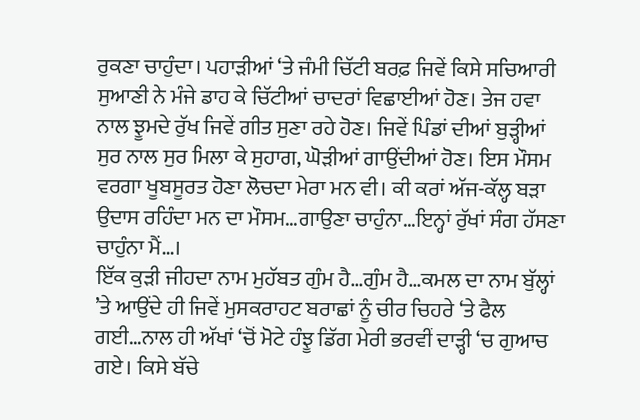ਰੁਕਣਾ ਚਾਹੁੰਦਾ। ਪਹਾੜੀਆਂ ‘ਤੇ ਜੰਮੀ ਚਿੱਟੀ ਬਰਫ਼ ਜਿਵੇਂ ਕਿਸੇ ਸਚਿਆਰੀ ਸੁਆਣੀ ਨੇ ਮੰਜੇ ਡਾਹ ਕੇ ਚਿੱਟੀਆਂ ਚਾਦਰਾਂ ਵਿਛਾਈਆਂ ਹੋਣ। ਤੇਜ ਹਵਾ ਨਾਲ ਝੂਮਦੇ ਰੁੱਖ ਜਿਵੇਂ ਗੀਤ ਸੁਣਾ ਰਹੇ ਹੋਣ। ਜਿਵੇਂ ਪਿੰਡਾਂ ਦੀਆਂ ਬੁੜ੍ਹੀਆਂ ਸੁਰ ਨਾਲ ਸੁਰ ਮਿਲਾ ਕੇ ਸੁਹਾਗ, ਘੋੜੀਆਂ ਗਾਉਂਦੀਆਂ ਹੋਣ। ਇਸ ਮੌਸਮ ਵਰਗਾ ਖੂਬਸੂਰਤ ਹੋਣਾ ਲੋਚਦਾ ਮੇਰਾ ਮਨ ਵੀ। ਕੀ ਕਰਾਂ ਅੱਜ-ਕੱਲ੍ਹ ਬੜਾ ਉਦਾਸ ਰਹਿੰਦਾ ਮਨ ਦਾ ਮੌਸਮ…ਗਾਉਣਾ ਚਾਹੁੰਨਾ…ਇਨ੍ਹਾਂ ਰੁੱਖਾਂ ਸੰਗ ਹੱਸਣਾ ਚਾਹੁੰਨਾ ਮੈਂ…।
ਇੱਕ ਕੁੜੀ ਜੀਹਦਾ ਨਾਮ ਮੁਹੱਬਤ ਗੁੰਮ ਹੈ…ਗੁੰਮ ਹੈ…ਕਮਲ ਦਾ ਨਾਮ ਬੁੱਲ੍ਹਾਂ ’ਤੇ ਆਉਂਦੇ ਹੀ ਜਿਵੇਂ ਮੁਸਕਰਾਹਟ ਬਰਾਛਾਂ ਨੂੰ ਚੀਰ ਚਿਹਰੇ ‘ਤੇ ਫੈਲ ਗਈ…ਨਾਲ ਹੀ ਅੱਖਾਂ ‘ਚੋਂ ਮੋਟੇ ਹੰਝੂ ਡਿੱਗ ਮੇਰੀ ਭਰਵੀਂ ਦਾੜ੍ਹੀ ‘ਚ ਗੁਆਚ ਗਏ। ਕਿਸੇ ਬੱਚੇ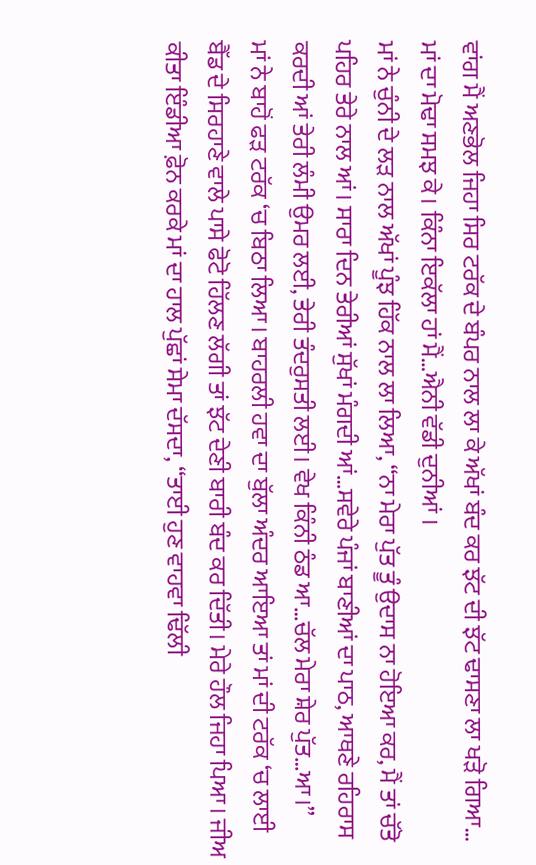ਵਾਂਗ ਮੈਂ ਅਣਭੋਲ ਜਿਹਾ ਸਿਰ ਟਰੱਕ ਦੇ ਬੰਪਰ ਨਾਲ ਲਾ ਕੇ ਅੱਖਾਂ ਬੰਦ ਕਰ ਝੱਟ ਦੀ ਝੱਟ ਢਾਸਣਾ ਲਾ ਖੜੋ ਗਿਆ… ਮਾਂ ਦਾ ਮੋਢਾ ਸਮਝ ਕੇ। ਕਿੰਨਾ ਇਕੱਲਾ ਹਾਂ ਮੈਂ…ਐਨੀ ਵੱਡੀ ਦੁਨੀਆਂ ।
ਮਾਂ ਨੇ ਚੁੰਨੀ ਦੇ ਲੜ ਨਾਲ ਅੱਖਾਂ ਪੂੰਝ ਹਿੱਕ ਨਾਲ ਲਾ ਲਿਆ, “ਨਾ ਮੇਰਾ ਪੁੱਤ ਤੂੰ ਉਦਾਸ ਨਾ ਹੋਇਆ ਕਰ, ਮੈਂ ਤਾਂ ਚੱਤੋ ਪਹਿਰ ਤੇਰੇ ਨਾਲ ਆਂ। ਸਾਰਾ ਦਿਨ ਤੇਰੀਆਂ ਸੁੱਖਾਂ ਮੰਗਦੀ ਆਂ…ਸਵੇਰੇ ਪੰਜਾਂ ਬਾਣੀਆਂ ਦਾ ਪਾਠ, ਆਥਣੇ ਰਹਿਰਾਸ ਕਰਦੀ ਆਂ ਤੇਰੀ ਲੰਮੀ ਉਮਰ ਲਈ, ਤੇਰੀ ਤੰਦਰੁਸਤੀ ਲਈ। ਵੇਖ ਕਿੰਨੀ ਠੰਡ ਆ…ਚੱਲ ਮੇਰਾ ਸ਼ੇਰ ਪੁੱਤ…ਆ।”
ਮਾਂ ਨੇ ਬਾਹੋਂ ਫੜ ਟਰੱਕ ‘ਚ ਬਿਠਾ ਲਿਆ। ਬਾਹਰਲੀ ਹਵਾ ਦਾ ਬੁੱਲਾ ਅੰਦਰ ਆਇਆ ਤਾਂ ਮਾਂ ਦੀ ਟਰੱਕ ‘ਚ ਲਾਈ ਬੈੱਡ ਦੇ ਸਿਰਹਾਣੇ ਵਾਲੇ ਪਾਸੇ ਫੋਟੋ ਹਿੱਲਣ ਲੱਗੀ ਤਾਂ ਝੱਟ ਦੇਣੀ ਬਾਰੀ ਬੰਦ ਕਰ ਦਿੱਤੀ। ਮੇਰੇ ਹੌਲ ਜਿਹਾ ਪਿਆ। ਜੀਅ ਕੀਤਾ ਇੰਡੀਆ ਫ਼ੋਨ ਕਰਕੇ ਮਾਂ ਦਾ ਹਾਲ ਪੁੱਛਾਂ ਸੇਮਾ ਦੱਸਦਾ, “ਤਾਈ ਹੁਣ ਵਾਹਵਾ ਢਿੱਲੀ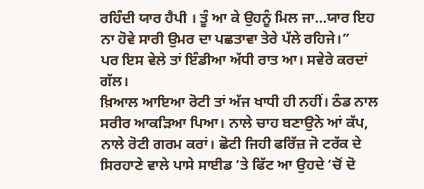ਰਹਿੰਦੀ ਯਾਰ ਹੈਪੀ । ਤੂੰ ਆ ਕੇ ਉਹਨੂੰ ਮਿਲ ਜਾ…ਯਾਰ ਇਹ ਨਾ ਹੋਵੇ ਸਾਰੀ ਉਮਰ ਦਾ ਪਛਤਾਵਾ ਤੇਰੇ ਪੱਲੇ ਰਹਿਜੇ।”
ਪਰ ਇਸ ਵੇਲੇ ਤਾਂ ਇੰਡੀਆ ਅੱਧੀ ਰਾਤ ਆ। ਸਵੇਰੇ ਕਰਦਾਂ ਗੱਲ।
ਖ਼ਿਆਲ ਆਇਆ ਰੋਟੀ ਤਾਂ ਅੱਜ ਖਾਧੀ ਹੀ ਨਹੀਂ। ਠੰਡ ਨਾਲ ਸਰੀਰ ਆਕੜਿਆ ਪਿਆ। ਨਾਲੇ ਚਾਹ ਬਣਾਉਨੇ ਆਂ ਕੱਪ, ਨਾਲੇ ਰੋਟੀ ਗਰਮ ਕਰਾਂ। ਛੋਟੀ ਜਿਹੀ ਫਰਿੱਜ਼ ਜੋ ਟਰੱਕ ਦੇ ਸਿਰਹਾਣੇ ਵਾਲੇ ਪਾਸੇ ਸਾਈਡ ‘ਤੇ ਫਿੱਟ ਆ ਉਹਦੇ ‘ਚੋਂ ਦੋ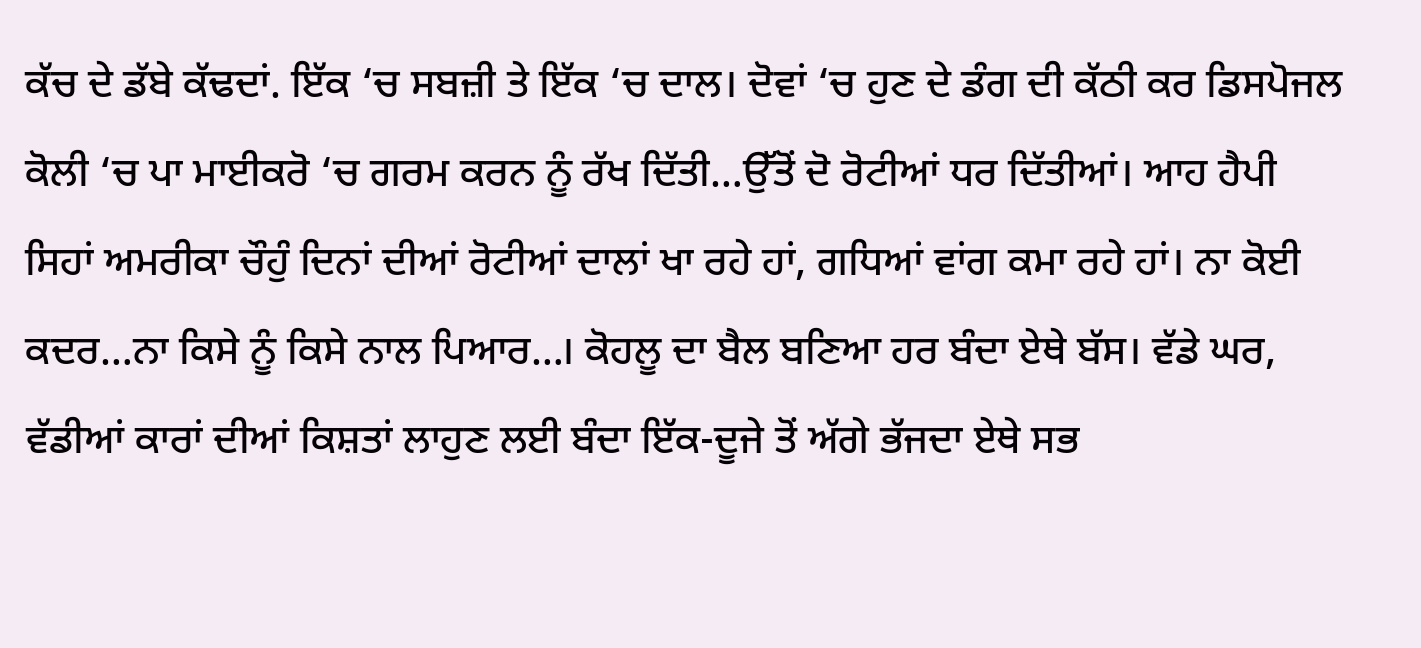ਕੱਚ ਦੇ ਡੱਬੇ ਕੱਢਦਾਂ. ਇੱਕ ‘ਚ ਸਬਜ਼ੀ ਤੇ ਇੱਕ ‘ਚ ਦਾਲ। ਦੋਵਾਂ ‘ਚ ਹੁਣ ਦੇ ਡੰਗ ਦੀ ਕੱਠੀ ਕਰ ਡਿਸਪੋਜਲ ਕੋਲੀ ‘ਚ ਪਾ ਮਾਈਕਰੋ ‘ਚ ਗਰਮ ਕਰਨ ਨੂੰ ਰੱਖ ਦਿੱਤੀ…ਉੱਤੋਂ ਦੋ ਰੋਟੀਆਂ ਧਰ ਦਿੱਤੀਆਂ। ਆਹ ਹੈਪੀ ਸਿਹਾਂ ਅਮਰੀਕਾ ਚੌਹੁੰ ਦਿਨਾਂ ਦੀਆਂ ਰੋਟੀਆਂ ਦਾਲਾਂ ਖਾ ਰਹੇ ਹਾਂ, ਗਧਿਆਂ ਵਾਂਗ ਕਮਾ ਰਹੇ ਹਾਂ। ਨਾ ਕੋਈ ਕਦਰ…ਨਾ ਕਿਸੇ ਨੂੰ ਕਿਸੇ ਨਾਲ ਪਿਆਰ…। ਕੋਹਲੂ ਦਾ ਬੈਲ ਬਣਿਆ ਹਰ ਬੰਦਾ ਏਥੇ ਬੱਸ। ਵੱਡੇ ਘਰ, ਵੱਡੀਆਂ ਕਾਰਾਂ ਦੀਆਂ ਕਿਸ਼ਤਾਂ ਲਾਹੁਣ ਲਈ ਬੰਦਾ ਇੱਕ-ਦੂਜੇ ਤੋਂ ਅੱਗੇ ਭੱਜਦਾ ਏਥੇ ਸਭ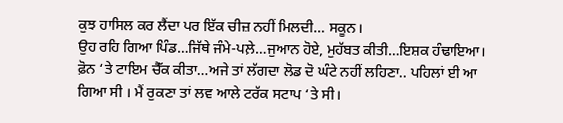ਕੁਝ ਹਾਸਿਲ ਕਰ ਲੈਂਦਾ ਪਰ ਇੱਕ ਚੀਜ਼ ਨਹੀਂ ਮਿਲਦੀ… ਸਕੂਨ।
ਉਹ ਰਹਿ ਗਿਆ ਪਿੰਡ…ਜਿੱਥੇ ਜੰਮੇ-ਪਲ਼ੇ…ਜੁਆਨ ਹੋਏ, ਮੁਹੱਬਤ ਕੀਤੀ…ਇਸ਼ਕ ਹੰਢਾਇਆ। ਫ਼ੋਨ ‘ਤੇ ਟਾਇਮ ਚੈੱਕ ਕੀਤਾ…ਅਜੇ ਤਾਂ ਲੱਗਦਾ ਲੋਡ ਦੋ ਘੰਟੇ ਨਹੀਂ ਲਹਿਣਾ.. ਪਹਿਲਾਂ ਈ ਆ ਗਿਆ ਸੀ । ਮੈਂ ਰੁਕਣਾ ਤਾਂ ਲਵ ਆਲੇ ਟਰੱਕ ਸਟਾਪ ‘ਤੇ ਸੀ।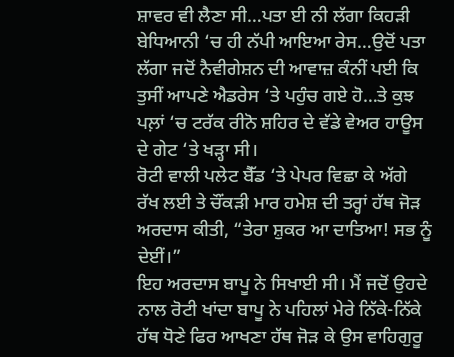ਸ਼ਾਵਰ ਵੀ ਲੈਣਾ ਸੀ…ਪਤਾ ਈ ਨੀ ਲੱਗਾ ਕਿਹੜੀ ਬੇਧਿਆਨੀ ‘ਚ ਹੀ ਨੱਪੀ ਆਇਆ ਰੇਸ…ਉਦੋਂ ਪਤਾ ਲੱਗਾ ਜਦੋਂ ਨੈਵੀਗੇਸ਼ਨ ਦੀ ਆਵਾਜ਼ ਕੰਨੀਂ ਪਈ ਕਿ ਤੁਸੀਂ ਆਪਣੇ ਐਡਰੇਸ ‘ਤੇ ਪਹੁੰਚ ਗਏ ਹੋ…ਤੇ ਕੁਝ ਪਲ਼ਾਂ ‘ਚ ਟਰੱਕ ਰੀਨੋ ਸ਼ਹਿਰ ਦੇ ਵੱਡੇ ਵੇਅਰ ਹਾਊਸ ਦੇ ਗੇਟ ‘ਤੇ ਖੜ੍ਹਾ ਸੀ।
ਰੋਟੀ ਵਾਲੀ ਪਲੇਟ ਬੈੱਡ ‘ਤੇ ਪੇਪਰ ਵਿਛਾ ਕੇ ਅੱਗੇ ਰੱਖ ਲਈ ਤੇ ਚੌਂਕੜੀ ਮਾਰ ਹਮੇਸ਼ ਦੀ ਤਰ੍ਹਾਂ ਹੱਥ ਜੋੜ ਅਰਦਾਸ ਕੀਤੀ, “ਤੇਰਾ ਸ਼ੁਕਰ ਆ ਦਾਤਿਆ! ਸਭ ਨੂੰ ਦੇਈਂ।”
ਇਹ ਅਰਦਾਸ ਬਾਪੂ ਨੇ ਸਿਖਾਈ ਸੀ। ਮੈਂ ਜਦੋਂ ਉਹਦੇ ਨਾਲ ਰੋਟੀ ਖਾਂਦਾ ਬਾਪੂ ਨੇ ਪਹਿਲਾਂ ਮੇਰੇ ਨਿੱਕੇ-ਨਿੱਕੇ ਹੱਥ ਧੋਣੇ ਫਿਰ ਆਖਣਾ ਹੱਥ ਜੋੜ ਕੇ ਉਸ ਵਾਹਿਗੁਰੂ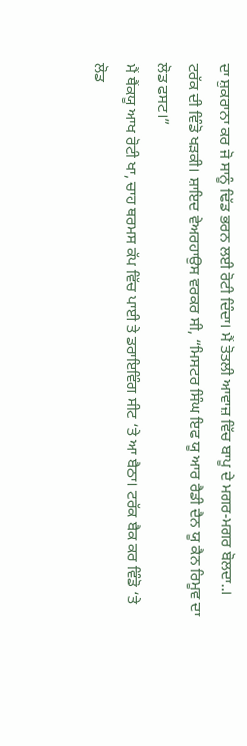ਦਾ ਸ਼ੁਕਰਾਨਾ ਕਰ ਜੋ ਸਾਨੂੰ ਢਿੱਡ ਭਰਨ ਲਈ ਰੋਟੀ ਦਿੰਦਾ। ਮੈਂ ਤੋਤਲੀ ਆਵਾਜ਼ ਵਿੱਚ ਬਾਪੂ ਦੇ ਮਗਰ-ਮਗਰ ਬੋਲਦਾ..।
ਟਰੱਕ ਦੀ ਵਿੰਡੋ ਖੜਕੀ। ਸ਼ਾਇਦ ਵੇਅਰਹਾਉਸ ਵਰਕਰ ਸੀ, “ਮਿਸਟਰ ਸਿੰਘ ਇਫ ਯੂ ਆਰ ਰੈਡੀ ਦੈਨ ਯੂ ਕੈਨ ਰਿਮੂਵ ਦਾ ਲੋਡ ਫਸਟ।”
ਮੈਂ ਥੈਂਕਯੂ ਆਖ ਰੋਟੀ ਖਾ, ਚਾਹ ਥਰਮਸ ਕੱਪ ਵਿੱਚ ਪਾਈ ਤੇ ਡਰਾਇਵਿੰਗ ਸੀਟ ‘ਤੇ ਆ ਬੈਠਾ। ਟਰੱਕ ਬੈਕ ਕਰ ਵਿੰਡੋ ‘ਤੇ ਲੋਡ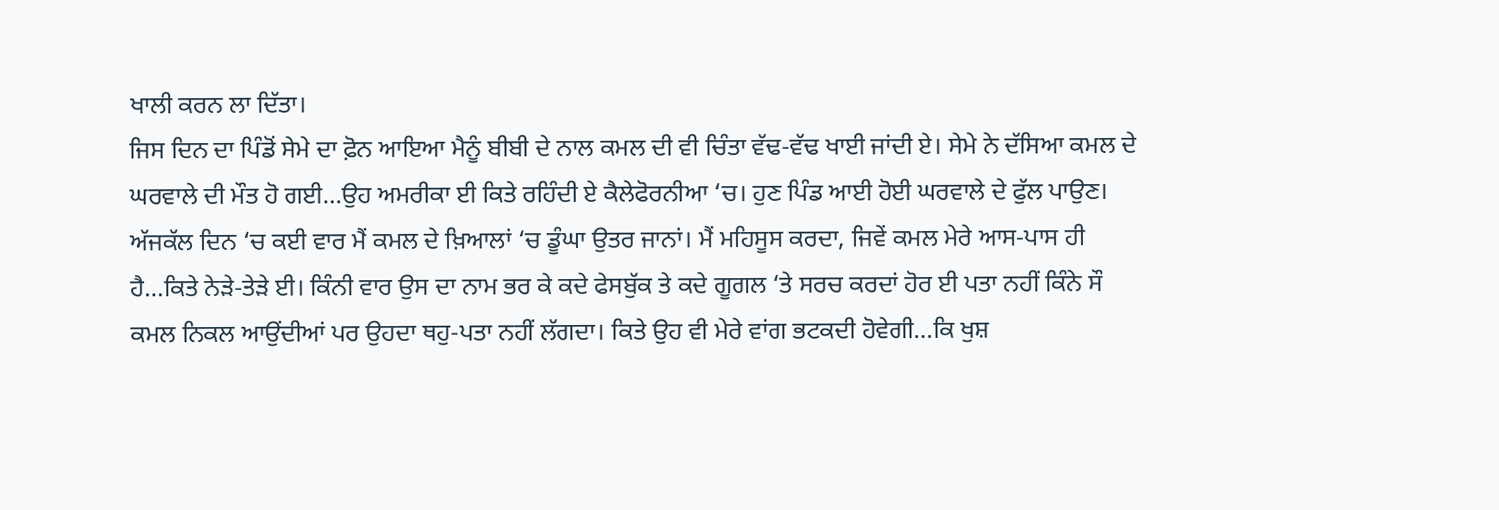ਖਾਲੀ ਕਰਨ ਲਾ ਦਿੱਤਾ।
ਜਿਸ ਦਿਨ ਦਾ ਪਿੰਡੋਂ ਸੇਮੇ ਦਾ ਫ਼ੋਨ ਆਇਆ ਮੈਨੂੰ ਬੀਬੀ ਦੇ ਨਾਲ ਕਮਲ ਦੀ ਵੀ ਚਿੰਤਾ ਵੱਢ-ਵੱਢ ਖਾਈ ਜਾਂਦੀ ਏ। ਸੇਮੇ ਨੇ ਦੱਸਿਆ ਕਮਲ ਦੇ ਘਰਵਾਲੇ ਦੀ ਮੌਤ ਹੋ ਗਈ…ਉਹ ਅਮਰੀਕਾ ਈ ਕਿਤੇ ਰਹਿੰਦੀ ਏ ਕੈਲੇਫੋਰਨੀਆ ‘ਚ। ਹੁਣ ਪਿੰਡ ਆਈ ਹੋਈ ਘਰਵਾਲੇ ਦੇ ਫੁੱਲ ਪਾਉਣ। ਅੱਜਕੱਲ ਦਿਨ ‘ਚ ਕਈ ਵਾਰ ਮੈਂ ਕਮਲ ਦੇ ਖ਼ਿਆਲਾਂ ‘ਚ ਡੂੰਘਾ ਉਤਰ ਜਾਨਾਂ। ਮੈਂ ਮਹਿਸੂਸ ਕਰਦਾ, ਜਿਵੇਂ ਕਮਲ ਮੇਰੇ ਆਸ-ਪਾਸ ਹੀ ਹੈ…ਕਿਤੇ ਨੇੜੇ-ਤੇੜੇ ਈ। ਕਿੰਨੀ ਵਾਰ ਉਸ ਦਾ ਨਾਮ ਭਰ ਕੇ ਕਦੇ ਫੇਸਬੁੱਕ ਤੇ ਕਦੇ ਗੂਗਲ ‘ਤੇ ਸਰਚ ਕਰਦਾਂ ਹੋਰ ਈ ਪਤਾ ਨਹੀਂ ਕਿੰਨੇ ਸੌ ਕਮਲ ਨਿਕਲ ਆਉਂਦੀਆਂ ਪਰ ਉਹਦਾ ਥਹੁ-ਪਤਾ ਨਹੀਂ ਲੱਗਦਾ। ਕਿਤੇ ਉਹ ਵੀ ਮੇਰੇ ਵਾਂਗ ਭਟਕਦੀ ਹੋਵੇਗੀ…ਕਿ ਖੁਸ਼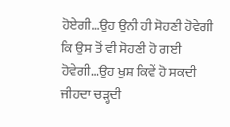ਹੋਏਗੀ…ਉਹ ਉਨੀ ਹੀ ਸੋਹਣੀ ਹੋਵੇਗੀ ਕਿ ਉਸ ਤੋਂ ਵੀ ਸੋਹਣੀ ਹੋ ਗਈ ਹੋਵੇਗੀ…ਉਹ ਖੁਸ਼ ਕਿਵੇਂ ਹੋ ਸਕਦੀ ਜੀਹਦਾ ਚੜ੍ਹਦੀ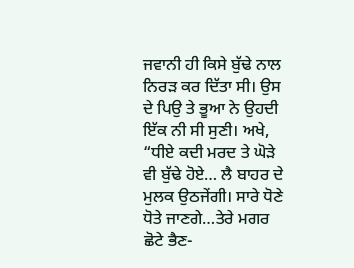ਜਵਾਨੀ ਹੀ ਕਿਸੇ ਬੁੱਢੇ ਨਾਲ ਨਿਰੜ ਕਰ ਦਿੱਤਾ ਸੀ। ਉਸ ਦੇ ਪਿਉ ਤੇ ਭੂਆ ਨੇ ਉਹਦੀ ਇੱਕ ਨੀ ਸੀ ਸੁਣੀ। ਅਖੇ, “ਧੀਏ ਕਦੀ ਮਰਦ ਤੇ ਘੋੜੇ ਵੀ ਬੁੱਢੇ ਹੋਏ… ਲੈ ਬਾਹਰ ਦੇ ਮੁਲਕ ਉਠਜੇਂਗੀ। ਸਾਰੇ ਧੋਣੇ ਧੋਤੇ ਜਾਣਗੇ…ਤੇਰੇ ਮਗਰ ਛੋਟੇ ਭੈਣ-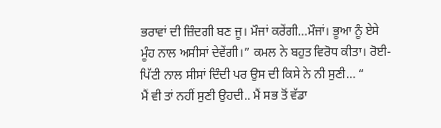ਭਰਾਵਾਂ ਦੀ ਜ਼ਿੰਦਗੀ ਬਣ ਜੂ। ਮੌਜਾਂ ਕਰੇਂਗੀ…ਮੌਜਾਂ। ਭੂਆ ਨੂੰ ਏਸੇ ਮੂੰਹ ਨਾਲ ਅਸੀਸਾਂ ਦੇਵੇਂਗੀ।” ਕਮਲ ਨੇ ਬਹੁਤ ਵਿਰੋਧ ਕੀਤਾ। ਰੋਈ-ਪਿੱਟੀ ਨਾਲ ਸੀਸਾਂ ਦਿੰਦੀ ਪਰ ਉਸ ਦੀ ਕਿਸੇ ਨੇ ਨੀ ਸੁਣੀ… “
ਮੈਂ ਵੀ ਤਾਂ ਨਹੀਂ ਸੁਣੀ ਉਹਦੀ.. ਮੈਂ ਸਭ ਤੋਂ ਵੱਡਾ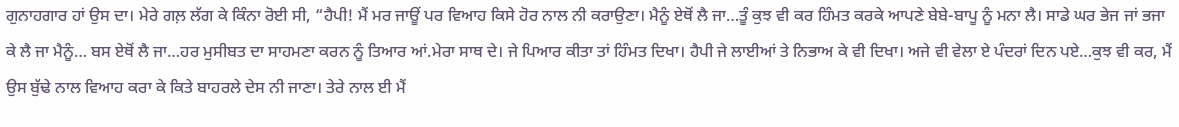ਗੁਨਾਹਗਾਰ ਹਾਂ ਉਸ ਦਾ। ਮੇਰੇ ਗਲ਼ ਲੱਗ ਕੇ ਕਿੰਨਾ ਰੋਈ ਸੀ, “ਹੈਪੀ! ਮੈਂ ਮਰ ਜਾਊਂ ਪਰ ਵਿਆਹ ਕਿਸੇ ਹੋਰ ਨਾਲ ਨੀ ਕਰਾਉਣਾ। ਮੈਨੂੰ ਏਥੋਂ ਲੈ ਜਾ…ਤੂੰ ਕੁਝ ਵੀ ਕਰ ਹਿੰਮਤ ਕਰਕੇ ਆਪਣੇ ਬੇਬੇ-ਬਾਪੂ ਨੂੰ ਮਨਾ ਲੈ। ਸਾਡੇ ਘਰ ਭੇਜ ਜਾਂ ਭਜਾ ਕੇ ਲੈ ਜਾ ਮੈਨੂੰ… ਬਸ ਏਥੋਂ ਲੈ ਜਾ…ਹਰ ਮੁਸੀਬਤ ਦਾ ਸਾਹਮਣਾ ਕਰਨ ਨੂੰ ਤਿਆਰ ਆਂ.ਮੇਰਾ ਸਾਥ ਦੇ। ਜੇ ਪਿਆਰ ਕੀਤਾ ਤਾਂ ਹਿੰਮਤ ਦਿਖਾ। ਹੈਪੀ ਜੇ ਲਾਈਆਂ ਤੇ ਨਿਭਾਅ ਕੇ ਵੀ ਦਿਖਾ। ਅਜੇ ਵੀ ਵੇਲਾ ਏ ਪੰਦਰਾਂ ਦਿਨ ਪਏ…ਕੁਝ ਵੀ ਕਰ, ਮੈਂ ਉਸ ਬੁੱਢੇ ਨਾਲ ਵਿਆਹ ਕਰਾ ਕੇ ਕਿਤੇ ਬਾਹਰਲੇ ਦੇਸ ਨੀ ਜਾਣਾ। ਤੇਰੇ ਨਾਲ ਈ ਮੈਂ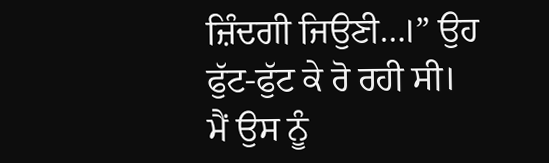ਜ਼ਿੰਦਗੀ ਜਿਉਣੀ…।” ਉਹ ਫੁੱਟ-ਫੁੱਟ ਕੇ ਰੋ ਰਹੀ ਸੀ।
ਮੈਂ ਉਸ ਨੂੰ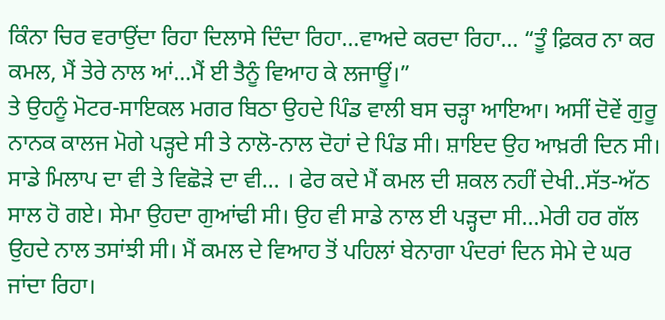ਕਿੰਨਾ ਚਿਰ ਵਰਾਉਂਦਾ ਰਿਹਾ ਦਿਲਾਸੇ ਦਿੰਦਾ ਰਿਹਾ…ਵਾਅਦੇ ਕਰਦਾ ਰਿਹਾ… “ਤੂੰ ਫ਼ਿਕਰ ਨਾ ਕਰ ਕਮਲ, ਮੈਂ ਤੇਰੇ ਨਾਲ ਆਂ…ਮੈਂ ਈ ਤੈਨੂੰ ਵਿਆਹ ਕੇ ਲਜਾਊਂ।”
ਤੇ ਉਹਨੂੰ ਮੋਟਰ-ਸਾਇਕਲ ਮਗਰ ਬਿਠਾ ਉਹਦੇ ਪਿੰਡ ਵਾਲੀ ਬਸ ਚੜ੍ਹਾ ਆਇਆ। ਅਸੀਂ ਦੋਵੇਂ ਗੁਰੂ ਨਾਨਕ ਕਾਲਜ ਮੋਗੇ ਪੜ੍ਹਦੇ ਸੀ ਤੇ ਨਾਲੋ-ਨਾਲ ਦੋਹਾਂ ਦੇ ਪਿੰਡ ਸੀ। ਸ਼ਾਇਦ ਉਹ ਆਖ਼ਰੀ ਦਿਨ ਸੀ। ਸਾਡੇ ਮਿਲਾਪ ਦਾ ਵੀ ਤੇ ਵਿਛੋੜੇ ਦਾ ਵੀ… । ਫੇਰ ਕਦੇ ਮੈਂ ਕਮਲ ਦੀ ਸ਼ਕਲ ਨਹੀਂ ਦੇਖੀ..ਸੱਤ-ਅੱਠ ਸਾਲ ਹੋ ਗਏ। ਸੇਮਾ ਉਹਦਾ ਗੁਆਂਢੀ ਸੀ। ਉਹ ਵੀ ਸਾਡੇ ਨਾਲ ਈ ਪੜ੍ਹਦਾ ਸੀ…ਮੇਰੀ ਹਰ ਗੱਲ ਉਹਦੇ ਨਾਲ ਤਸਾਂਝੀ ਸੀ। ਮੈਂ ਕਮਲ ਦੇ ਵਿਆਹ ਤੋਂ ਪਹਿਲਾਂ ਬੇਨਾਗਾ ਪੰਦਰਾਂ ਦਿਨ ਸੇਮੇ ਦੇ ਘਰ ਜਾਂਦਾ ਰਿਹਾ।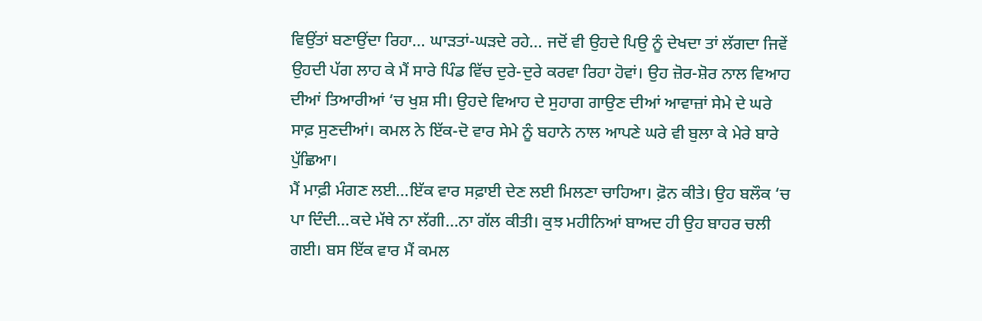ਵਿਉਂਤਾਂ ਬਣਾਉਂਦਾ ਰਿਹਾ… ਘਾੜਤਾਂ-ਘੜਦੇ ਰਹੇ… ਜਦੋਂ ਵੀ ਉਹਦੇ ਪਿਉ ਨੂੰ ਦੇਖਦਾ ਤਾਂ ਲੱਗਦਾ ਜਿਵੇਂ ਉਹਦੀ ਪੱਗ ਲਾਹ ਕੇ ਮੈਂ ਸਾਰੇ ਪਿੰਡ ਵਿੱਚ ਦੁਰੇ-ਦੁਰੇ ਕਰਵਾ ਰਿਹਾ ਹੋਵਾਂ। ਉਹ ਜ਼ੋਰ-ਸ਼ੋਰ ਨਾਲ ਵਿਆਹ ਦੀਆਂ ਤਿਆਰੀਆਂ ‘ਚ ਖੁਸ਼ ਸੀ। ਉਹਦੇ ਵਿਆਹ ਦੇ ਸੁਹਾਗ ਗਾਉਣ ਦੀਆਂ ਆਵਾਜ਼ਾਂ ਸੇਮੇ ਦੇ ਘਰੇ ਸਾਫ਼ ਸੁਣਦੀਆਂ। ਕਮਲ ਨੇ ਇੱਕ-ਦੋ ਵਾਰ ਸੇਮੇ ਨੂੰ ਬਹਾਨੇ ਨਾਲ ਆਪਣੇ ਘਰੇ ਵੀ ਬੁਲਾ ਕੇ ਮੇਰੇ ਬਾਰੇ ਪੁੱਛਿਆ।
ਮੈਂ ਮਾਫ਼ੀ ਮੰਗਣ ਲਈ…ਇੱਕ ਵਾਰ ਸਫ਼ਾਈ ਦੇਣ ਲਈ ਮਿਲਣਾ ਚਾਹਿਆ। ਫ਼ੋਨ ਕੀਤੇ। ਉਹ ਬਲੌਕ ‘ਚ ਪਾ ਦਿੰਦੀ…ਕਦੇ ਮੱਥੇ ਨਾ ਲੱਗੀ…ਨਾ ਗੱਲ ਕੀਤੀ। ਕੁਝ ਮਹੀਨਿਆਂ ਬਾਅਦ ਹੀ ਉਹ ਬਾਹਰ ਚਲੀ ਗਈ। ਬਸ ਇੱਕ ਵਾਰ ਮੈਂ ਕਮਲ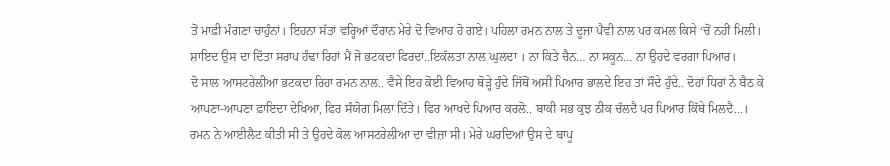ਤੋਂ ਮਾਫ਼ੀ ਮੰਗਣਾ ਚਾਹੁੰਨਾਂ। ਇਹਨਾ ਸੱਤਾਂ ਵਰ੍ਹਿਆਂ ਦੌਰਾਨ ਮੇਰੇ ਦੋ ਵਿਆਹ ਹੋ ਗਏ। ਪਹਿਲਾ ਰਮਨ ਨਾਲ ਤੇ ਦੂਜਾ ਪੈਵੀ ਨਾਲ ਪਰ ਕਮਲ ਕਿਸੇ ‘ਚੋਂ ਨਹੀਂ ਮਿਲੀ। ਸ਼ਾਇਦ ਉਸ ਦਾ ਦਿੱਤਾ ਸਰਾਪ ਹੰਢਾ ਰਿਹਾਂ ਮੈਂ ਜੋ ਭਟਕਦਾ ਫਿਰਦਾਂ..ਇਕੱਲਤਾ ਨਾਲ ਘੁਲਦਾ । ਨਾ ਕਿਤੇ ਚੈਨ… ਨਾ ਸਕੂਨ… ਨਾ ਉਹਦੇ ਵਰਗਾ ਪਿਆਰ।
ਦੋ ਸਾਲ ਆਸਟਰੇਲੀਆ ਭਟਕਦਾ ਰਿਹਾ ਰਮਨ ਨਾਲ.. ਵੈਸੇ ਇਹ ਕੋਈ ਵਿਆਹ ਥੋੜ੍ਹੇ ਹੁੰਦੇ ਜਿੱਥੋਂ ਅਸੀਂ ਪਿਆਰ ਭਾਲਦੇ ਇਹ ਤਾਂ ਸੌਦੇ ਹੁੰਦੇ.. ਦੋਹਾਂ ਧਿਰਾਂ ਨੇ ਬੈਠ ਕੇ ਆਪਣਾ-ਆਪਣਾ ਫ਼ਾਇਦਾ ਦੇਖਿਆ, ਫਿਰ ਸੰਯੋਗ ਮਿਲਾ ਦਿੱਤੇ। ਫਿਰ ਆਖਦੇ ਪਿਆਰ ਕਰਲੋ.. ਬਾਕੀ ਸਭ ਕੁਝ ਠੀਕ ਚੱਲਦੈ ਪਰ ਪਿਆਰ ਕਿੱਥੇ ਮਿਲਦੈ…।
ਰਮਨ ਨੇ ਆਈਲੈਟ ਕੀਤੀ ਸੀ ਤੇ ਉਹਦੇ ਕੋਲ ਆਸਟਰੇਲੀਆ ਦਾ ਵੀਜ਼ਾ ਸੀ। ਮੇਰੇ ਘਰਦਿਆਂ ਉਸ ਦੇ ਬਾਪੂ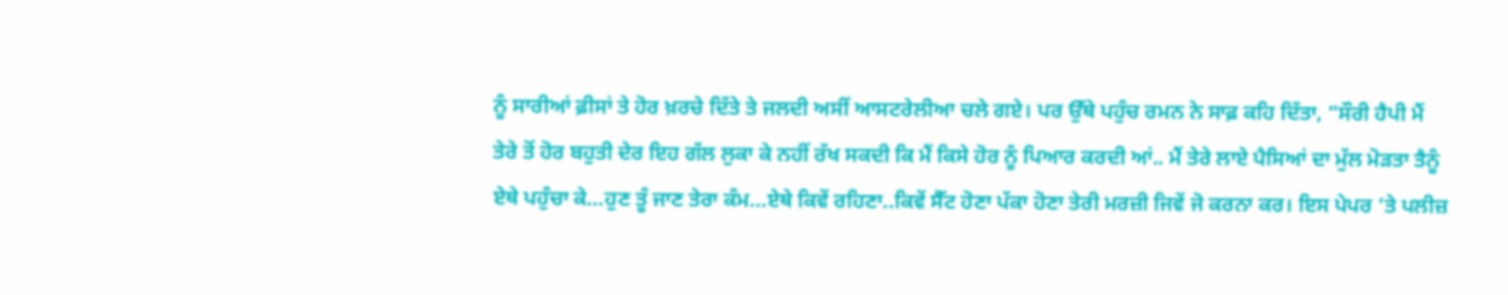ਨੂੰ ਸਾਰੀਆਂ ਫ਼ੀਸਾਂ ਤੇ ਹੋਰ ਖ਼ਰਚੇ ਦਿੱਤੇ ਤੇ ਜਲਦੀ ਅਸੀਂ ਆਸਟਰੇਲੀਆ ਚਲੇ ਗਏ। ਪਰ ਉੱਥੇ ਪਹੁੰਚ ਰਮਨ ਨੇ ਸਾਫ਼ ਕਹਿ ਦਿੱਤਾ, “ਸੌਰੀ ਹੈਪੀ ਮੈਂ ਤੇਰੇ ਤੋਂ ਹੋਰ ਬਹੁਤੀ ਦੇਰ ਇਹ ਗੱਲ ਲੁਕਾ ਕੇ ਨਹੀਂ ਰੱਖ ਸਕਦੀ ਕਿ ਮੈਂ ਕਿਸੇ ਹੋਰ ਨੂੰ ਪਿਆਰ ਕਰਦੀ ਆਂ.. ਮੈਂ ਤੇਰੇ ਲਾਏ ਪੈਸਿਆਂ ਦਾ ਮੁੱਲ ਮੋੜਤਾ ਤੈਨੂੰ ਏਥੇ ਪਹੁੰਚਾ ਕੇ…ਹੁਣ ਤੂੰ ਜਾਣ ਤੇਰਾ ਕੰਮ…ਏਥੇ ਕਿਵੇਂ ਰਹਿਣਾ..ਕਿਵੇਂ ਸੈੱਟ ਹੋਣਾ ਪੱਕਾ ਹੋਣਾ ਤੇਰੀ ਮਰਜ਼ੀ ਜਿਵੇਂ ਜੋ ਕਰਨਾ ਕਰ। ਇਸ ਪੇਪਰ ‘ਤੇ ਪਲੀਜ਼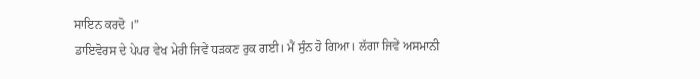ਸਾਇਨ ਕਰਦੋ ।”
ਡਾਇਵੋਰਸ ਦੇ ਪੇਪਰ ਵੇਖ ਮੇਰੀ ਜਿਵੇਂ ਧੜਕਣ ਰੁਕ ਗਈ। ਮੈਂ ਸੁੰਨ ਹੋ ਗਿਆ। ਲੱਗਾ ਜਿਵੇਂ ਅਸਮਾਨੀ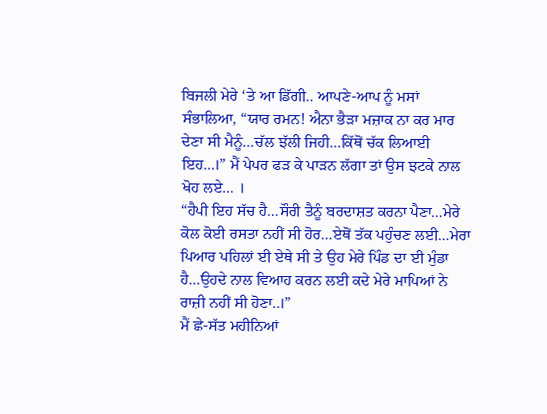ਬਿਜਲੀ ਮੇਰੇ ‘ਤੇ ਆ ਡਿੱਗੀ.. ਆਪਣੇ-ਆਪ ਨੂੰ ਮਸਾਂ ਸੰਭਾਲਿਆ, “ਯਾਰ ਰਮਨ! ਐਨਾ ਭੈੜਾ ਮਜ਼ਾਕ ਨਾ ਕਰ ਮਾਰ ਦੇਣਾ ਸੀ ਮੈਨੂੰ…ਚੱਲ ਝੱਲੀ ਜਿਹੀ…ਕਿੱਥੋਂ ਚੱਕ ਲਿਆਈ ਇਹ…।” ਮੈਂ ਪੇਪਰ ਫੜ ਕੇ ਪਾੜਨ ਲੱਗਾ ਤਾਂ ਉਸ ਝਟਕੇ ਨਾਲ ਖੋਹ ਲਏ… ।
“ਹੈਪੀ ਇਹ ਸੱਚ ਹੈ…ਸੌਰੀ ਤੈਨੂੰ ਬਰਦਾਸ਼ਤ ਕਰਨਾ ਪੈਣਾ…ਮੇਰੇ ਕੋਲ ਕੋਈ ਰਸਤਾ ਨਹੀਂ ਸੀ ਹੋਰ…ਏਥੋਂ ਤੱਕ ਪਹੁੰਚਣ ਲਈ…ਮੇਰਾ ਪਿਆਰ ਪਹਿਲਾਂ ਈ ਏਥੇ ਸੀ ਤੇ ਉਹ ਮੇਰੇ ਪਿੰਡ ਦਾ ਈ ਮੁੰਡਾ ਹੈ…ਉਹਦੇ ਨਾਲ ਵਿਆਹ ਕਰਨ ਲਈ ਕਦੇ ਮੇਰੇ ਮਾਪਿਆਂ ਨੇ ਰਾਜ਼ੀ ਨਹੀਂ ਸੀ ਹੋਣਾ..।”
ਮੈਂ ਛੇ-ਸੱਤ ਮਹੀਨਿਆਂ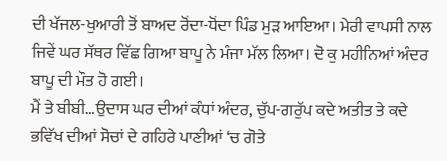ਦੀ ਖੱਜਲ-ਖੁਆਰੀ ਤੋਂ ਬਾਅਦ ਰੋਂਦਾ-ਧੋਂਦਾ ਪਿੰਡ ਮੁੜ ਆਇਆ। ਮੇਰੀ ਵਾਪਸੀ ਨਾਲ ਜਿਵੇਂ ਘਰ ਸੱਥਰ ਵਿੱਛ ਗਿਆ ਬਾਪੂ ਨੇ ਮੰਜਾ ਮੱਲ ਲਿਆ। ਦੋ ਕੁ ਮਹੀਨਿਆਂ ਅੰਦਰ ਬਾਪੂ ਦੀ ਮੌਤ ਹੋ ਗਈ।
ਮੈਂ ਤੇ ਬੀਬੀ…ਉਦਾਸ ਘਰ ਦੀਆਂ ਕੰਧਾਂ ਅੰਦਰ, ਚੁੱਪ-ਗਰੁੱਪ ਕਦੇ ਅਤੀਤ ਤੇ ਕਦੇ ਭਵਿੱਖ ਦੀਆਂ ਸੋਚਾਂ ਦੇ ਗਹਿਰੇ ਪਾਣੀਆਂ ‘ਚ ਗੋਤੇ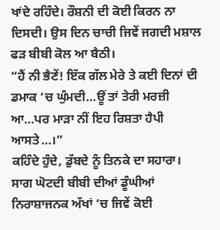ਖਾਂਦੇ ਰਹਿੰਦੇ। ਰੌਸ਼ਨੀ ਦੀ ਕੋਈ ਕਿਰਨ ਨਾ ਦਿਸਦੀ। ਉਸ ਦਿਨ ਚਾਚੀ ਜਿਵੇਂ ਜਗਦੀ ਮਸ਼ਾਲ ਫੜ ਬੀਬੀ ਕੋਲ ਆ ਬੈਠੀ।
“ਹੈਂ ਨੀ ਭੈਣੇਂ! ਇੱਕ ਗੱਲ ਮੇਰੇ ਤੇ ਕਈ ਦਿਨਾਂ ਦੀ ਡਮਾਕ ‘ਚ ਘੁੰਮਦੀ…ਊਂ ਤਾਂ ਤੇਰੀ ਮਰਜ਼ੀ ਆ…ਪਰ ਮਾੜਾ ਨੀਂ ਇਹ ਰਿਸ਼ਤਾ ਹੈਪੀ ਆਸਤੇ…।”
ਕਹਿੰਦੇ ਹੁੰਦੇ, ਡੁੱਬਦੇ ਨੂੰ ਤਿਨਕੇ ਦਾ ਸਹਾਰਾ।
ਸਾਗ ਘੋਟਦੀ ਬੀਬੀ ਦੀਆਂ ਡੂੰਘੀਆਂ ਨਿਰਾਸ਼ਾਜਨਕ ਅੱਖਾਂ ‘ਚ ਜਿਵੇਂ ਕੋਈ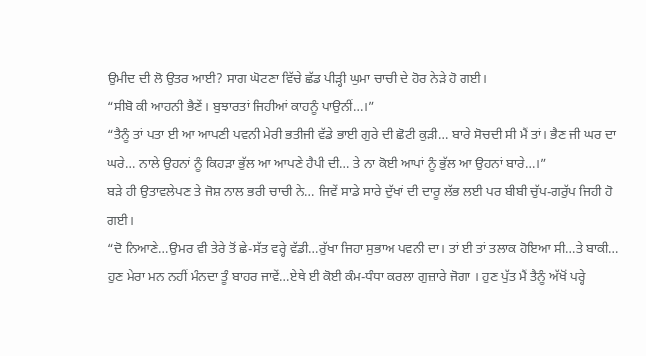ਉਮੀਦ ਦੀ ਲੋ ਉਤਰ ਆਈ? ਸਾਗ ਘੋਟਣਾ ਵਿੱਚੇ ਛੱਡ ਪੀੜ੍ਹੀ ਘੁਮਾ ਚਾਚੀ ਦੇ ਹੋਰ ਨੇੜੇ ਹੋ ਗਈ।
“ਸੀਬੋ ਕੀ ਆਹਨੀ ਭੈਣੇਂ। ਬੁਝਾਰਤਾਂ ਜਿਹੀਆਂ ਕਾਹਨੂੰ ਪਾਉਨੀਂ…।”
“ਤੈਨੂੰ ਤਾਂ ਪਤਾ ਈ ਆ ਆਪਣੀ ਪਵਨੀ ਮੇਰੀ ਭਤੀਜੀ ਵੱਡੇ ਭਾਈ ਗੁਰੇ ਦੀ ਛੋਟੀ ਕੁੜੀ… ਬਾਰੇ ਸੋਚਦੀ ਸੀ ਮੈਂ ਤਾਂ। ਭੈਣ ਜੀ ਘਰ ਦਾ ਘਰੇ… ਨਾਲੇ ਉਹਨਾਂ ਨੂੰ ਕਿਹੜਾ ਭੁੱਲ ਆ ਆਪਣੇ ਹੈਪੀ ਦੀ… ਤੇ ਨਾ ਕੋਈ ਆਪਾਂ ਨੂੰ ਭੁੱਲ ਆ ਉਹਨਾਂ ਬਾਰੇ…।”
ਬੜੇ ਹੀ ਉਤਾਵਲੇਪਣ ਤੇ ਜੋਸ਼ ਨਾਲ ਭਰੀ ਚਾਚੀ ਨੇ… ਜਿਵੇਂ ਸਾਡੇ ਸਾਰੇ ਦੁੱਖਾਂ ਦੀ ਦਾਰੂ ਲੱਭ ਲਈ ਪਰ ਬੀਬੀ ਚੁੱਪ-ਗਰੁੱਪ ਜਿਹੀ ਹੋ ਗਈ।
“ਦੋ ਨਿਆਣੇ…ਉਮਰ ਵੀ ਤੇਰੇ ਤੋਂ ਛੇ-ਸੱਤ ਵਰ੍ਹੇ ਵੱਡੀ…ਰੁੱਖਾ ਜਿਹਾ ਸੁਭਾਅ ਪਵਨੀ ਦਾ। ਤਾਂ ਈ ਤਾਂ ਤਲਾਕ ਹੋਇਆ ਸੀ…ਤੇ ਬਾਕੀ… ਹੁਣ ਮੇਰਾ ਮਨ ਨਹੀਂ ਮੰਨਦਾ ਤੂੰ ਬਾਹਰ ਜਾਵੇਂ…ਏਥੇ ਈ ਕੋਈ ਕੰਮ-ਧੰਧਾ ਕਰਲਾ ਗੁਜ਼ਾਰੇ ਜੋਗਾ । ਹੁਣ ਪੁੱਤ ਮੈਂ ਤੈਨੂੰ ਅੱਖੋਂ ਪਰ੍ਹੇ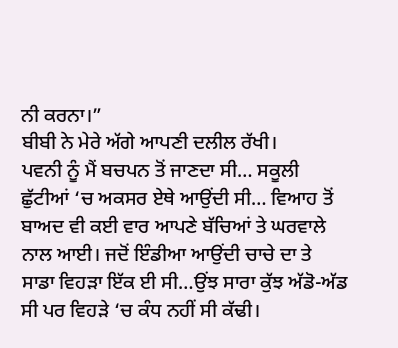ਨੀ ਕਰਨਾ।”
ਬੀਬੀ ਨੇ ਮੇਰੇ ਅੱਗੇ ਆਪਣੀ ਦਲੀਲ ਰੱਖੀ।
ਪਵਨੀ ਨੂੰ ਮੈਂ ਬਚਪਨ ਤੋਂ ਜਾਣਦਾ ਸੀ… ਸਕੂਲੀ ਛੁੱਟੀਆਂ ‘ਚ ਅਕਸਰ ਏਥੇ ਆਉਂਦੀ ਸੀ… ਵਿਆਹ ਤੋਂ ਬਾਅਦ ਵੀ ਕਈ ਵਾਰ ਆਪਣੇ ਬੱਚਿਆਂ ਤੇ ਘਰਵਾਲੇ ਨਾਲ ਆਈ। ਜਦੋਂ ਇੰਡੀਆ ਆਉਂਦੀ ਚਾਚੇ ਦਾ ਤੇ ਸਾਡਾ ਵਿਹੜਾ ਇੱਕ ਈ ਸੀ…ਉਂਝ ਸਾਰਾ ਕੁੱਝ ਅੱਡੋ-ਅੱਡ ਸੀ ਪਰ ਵਿਹੜੇ ‘ਚ ਕੰਧ ਨਹੀਂ ਸੀ ਕੱਢੀ।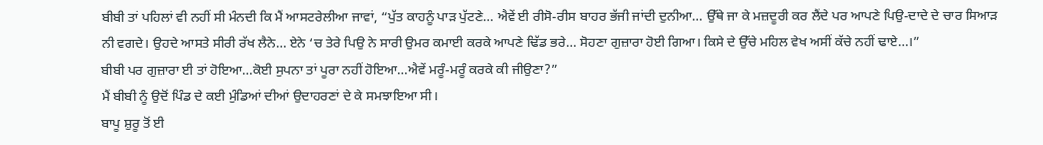ਬੀਬੀ ਤਾਂ ਪਹਿਲਾਂ ਵੀ ਨਹੀਂ ਸੀ ਮੰਨਦੀ ਕਿ ਮੈਂ ਆਸਟਰੇਲੀਆ ਜਾਵਾਂ, “ਪੁੱਤ ਕਾਹਨੂੰ ਪਾੜ ਪੁੱਟਣੇ… ਐਵੇਂ ਈ ਰੀਸੋ-ਰੀਸ ਬਾਹਰ ਭੱਜੀ ਜਾਂਦੀ ਦੁਨੀਆ… ਉੱਥੇ ਜਾ ਕੇ ਮਜ਼ਦੂਰੀ ਕਰ ਲੈਂਦੇ ਪਰ ਆਪਣੇ ਪਿਉ-ਦਾਦੇ ਦੇ ਚਾਰ ਸਿਆੜ ਨੀ ਵਗਦੇ। ਉਹਦੇ ਆਸਤੇ ਸੀਰੀ ਰੱਖ ਲੈਨੇ… ਏਨੇ ‘ਚ ਤੇਰੇ ਪਿਉ ਨੇ ਸਾਰੀ ਉਮਰ ਕਮਾਈ ਕਰਕੇ ਆਪਣੇ ਢਿੱਡ ਭਰੇ… ਸੋਹਣਾ ਗੁਜ਼ਾਰਾ ਹੋਈ ਗਿਆ। ਕਿਸੇ ਦੇ ਉੱਚੇ ਮਹਿਲ ਵੇਖ ਅਸੀਂ ਕੱਚੇ ਨਹੀਂ ਢਾਏ…।”
ਬੀਬੀ ਪਰ ਗੁਜ਼ਾਰਾ ਈ ਤਾਂ ਹੋਇਆ…ਕੋਈ ਸੁਪਨਾ ਤਾਂ ਪੂਰਾ ਨਹੀਂ ਹੋਇਆ…ਐਵੇਂ ਮਰੂੰ-ਮਰੂੰ ਕਰਕੇ ਕੀ ਜੀਉਣਾ?”
ਮੈਂ ਬੀਬੀ ਨੂੰ ਉਦੋਂ ਪਿੰਡ ਦੇ ਕਈ ਮੁੰਡਿਆਂ ਦੀਆਂ ਉਦਾਹਰਣਾਂ ਦੇ ਕੇ ਸਮਝਾਇਆ ਸੀ।
ਬਾਪੂ ਸ਼ੁਰੂ ਤੋਂ ਈ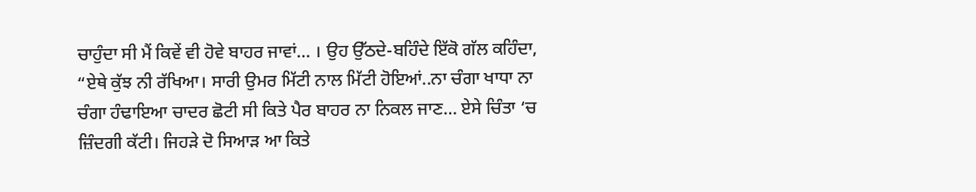ਚਾਹੁੰਦਾ ਸੀ ਮੈਂ ਕਿਵੇਂ ਵੀ ਹੋਵੇ ਬਾਹਰ ਜਾਵਾਂ… । ਉਹ ਉੱਠਦੇ-ਬਹਿੰਦੇ ਇੱਕੋ ਗੱਲ ਕਹਿੰਦਾ,
“ਏਥੇ ਕੁੱਝ ਨੀ ਰੱਖਿਆ। ਸਾਰੀ ਉਮਰ ਮਿੱਟੀ ਨਾਲ ਮਿੱਟੀ ਹੋਇਆਂ..ਨਾ ਚੰਗਾ ਖਾਧਾ ਨਾ ਚੰਗਾ ਹੰਢਾਇਆ ਚਾਦਰ ਛੋਟੀ ਸੀ ਕਿਤੇ ਪੈਰ ਬਾਹਰ ਨਾ ਨਿਕਲ ਜਾਣ… ਏਸੇ ਚਿੰਤਾ ‘ਚ ਜ਼ਿੰਦਗੀ ਕੱਟੀ। ਜਿਹੜੇ ਦੋ ਸਿਆੜ ਆ ਕਿਤੇ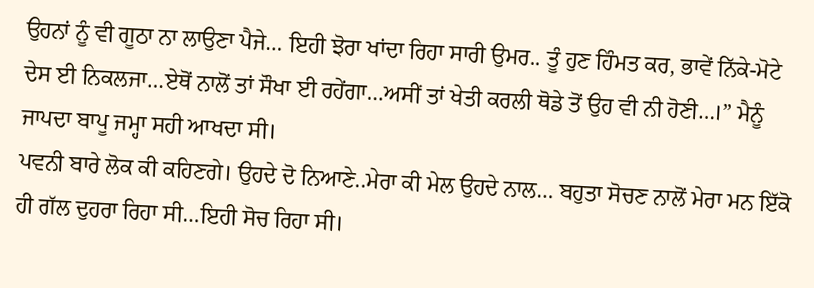ਉਹਨਾਂ ਨੂੰ ਵੀ ਗੂਠਾ ਨਾ ਲਾਉਣਾ ਪੈਜੇ… ਇਹੀ ਝੋਰਾ ਖਾਂਦਾ ਰਿਹਾ ਸਾਰੀ ਉਮਰ.. ਤੂੰ ਹੁਣ ਹਿੰਮਤ ਕਰ, ਭਾਵੇਂ ਨਿੱਕੇ-ਮੋਟੇ ਦੇਸ ਈ ਨਿਕਲਜਾ…ਏਥੋਂ ਨਾਲੋਂ ਤਾਂ ਸੌਖਾ ਈ ਰਹੇਂਗਾ…ਅਸੀਂ ਤਾਂ ਖੇਤੀ ਕਰਲੀ ਥੋਡੇ ਤੋਂ ਉਹ ਵੀ ਨੀ ਹੋਣੀ…।” ਮੈਨੂੰ ਜਾਪਦਾ ਬਾਪੂ ਜਮ੍ਹਾ ਸਹੀ ਆਖਦਾ ਸੀ।
ਪਵਨੀ ਬਾਰੇ ਲੋਕ ਕੀ ਕਹਿਣਗੇ। ਉਹਦੇ ਦੋ ਨਿਆਣੇ..ਮੇਰਾ ਕੀ ਮੇਲ ਉਹਦੇ ਨਾਲ… ਬਹੁਤਾ ਸੋਚਣ ਨਾਲੋਂ ਮੇਰਾ ਮਨ ਇੱਕੋ ਹੀ ਗੱਲ ਦੁਹਰਾ ਰਿਹਾ ਸੀ…ਇਹੀ ਸੋਚ ਰਿਹਾ ਸੀ।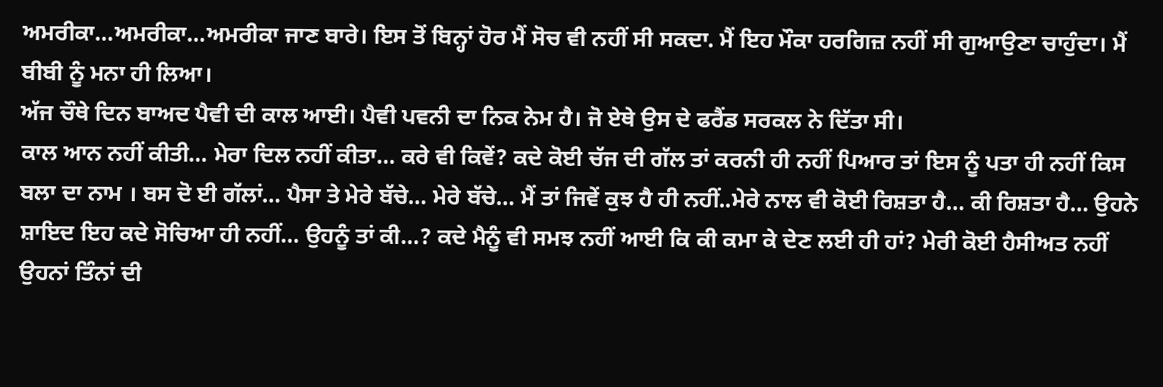ਅਮਰੀਕਾ…ਅਮਰੀਕਾ…ਅਮਰੀਕਾ ਜਾਣ ਬਾਰੇ। ਇਸ ਤੋਂ ਬਿਨ੍ਹਾਂ ਹੋਰ ਮੈਂ ਸੋਚ ਵੀ ਨਹੀਂ ਸੀ ਸਕਦਾ. ਮੈਂ ਇਹ ਮੌਕਾ ਹਰਗਿਜ਼ ਨਹੀਂ ਸੀ ਗੁਆਉਣਾ ਚਾਹੁੰਦਾ। ਮੈਂ ਬੀਬੀ ਨੂੰ ਮਨਾ ਹੀ ਲਿਆ।
ਅੱਜ ਚੌਥੇ ਦਿਨ ਬਾਅਦ ਪੈਵੀ ਦੀ ਕਾਲ ਆਈ। ਪੈਵੀ ਪਵਨੀ ਦਾ ਨਿਕ ਨੇਮ ਹੈ। ਜੋ ਏਥੇ ਉਸ ਦੇ ਫਰੈਂਡ ਸਰਕਲ ਨੇ ਦਿੱਤਾ ਸੀ।
ਕਾਲ ਆਨ ਨਹੀਂ ਕੀਤੀ… ਮੇਰਾ ਦਿਲ ਨਹੀਂ ਕੀਤਾ… ਕਰੇ ਵੀ ਕਿਵੇਂ? ਕਦੇ ਕੋਈ ਚੱਜ ਦੀ ਗੱਲ ਤਾਂ ਕਰਨੀ ਹੀ ਨਹੀਂ ਪਿਆਰ ਤਾਂ ਇਸ ਨੂੰ ਪਤਾ ਹੀ ਨਹੀਂ ਕਿਸ ਬਲਾ ਦਾ ਨਾਮ । ਬਸ ਦੋ ਈ ਗੱਲਾਂ… ਪੈਸਾ ਤੇ ਮੇਰੇ ਬੱਚੇ… ਮੇਰੇ ਬੱਚੇ… ਮੈਂ ਤਾਂ ਜਿਵੇਂ ਕੁਝ ਹੈ ਹੀ ਨਹੀਂ..ਮੇਰੇ ਨਾਲ ਵੀ ਕੋਈ ਰਿਸ਼ਤਾ ਹੈ… ਕੀ ਰਿਸ਼ਤਾ ਹੈ… ਉਹਨੇ ਸ਼ਾਇਦ ਇਹ ਕਦੇ ਸੋਚਿਆ ਹੀ ਨਹੀਂ… ਉਹਨੂੰ ਤਾਂ ਕੀ…? ਕਦੇ ਮੈਨੂੰ ਵੀ ਸਮਝ ਨਹੀਂ ਆਈ ਕਿ ਕੀ ਕਮਾ ਕੇ ਦੇਣ ਲਈ ਹੀ ਹਾਂ? ਮੇਰੀ ਕੋਈ ਹੈਸੀਅਤ ਨਹੀਂ ਉਹਨਾਂ ਤਿੰਨਾਂ ਦੀ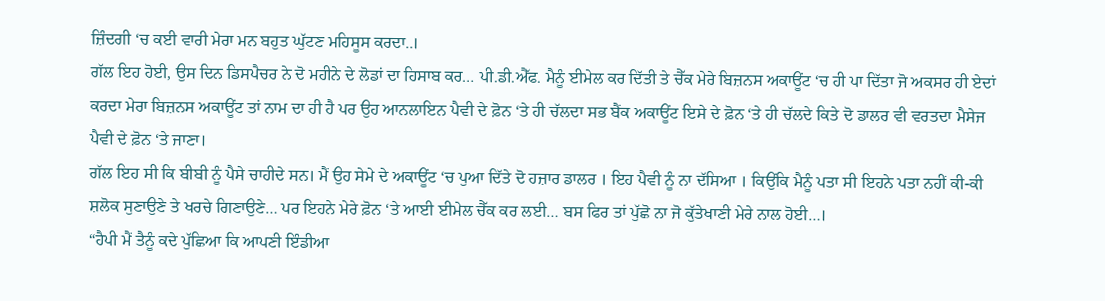ਜ਼ਿੰਦਗੀ ‘ਚ ਕਈ ਵਾਰੀ ਮੇਰਾ ਮਨ ਬਹੁਤ ਘੁੱਟਣ ਮਹਿਸੂਸ ਕਰਦਾ..।
ਗੱਲ ਇਹ ਹੋਈ, ਉਸ ਦਿਨ ਡਿਸਪੈਚਰ ਨੇ ਦੋ ਮਹੀਨੇ ਦੇ ਲੋਡਾਂ ਦਾ ਹਿਸਾਬ ਕਰ… ਪੀ.ਡੀ.ਐੱਫ. ਮੈਨੂੰ ਈਮੇਲ ਕਰ ਦਿੱਤੀ ਤੇ ਚੈੱਕ ਮੇਰੇ ਬਿਜ਼ਨਸ ਅਕਾਊਂਟ ‘ਚ ਹੀ ਪਾ ਦਿੱਤਾ ਜੋ ਅਕਸਰ ਹੀ ਏਦਾਂ ਕਰਦਾ ਮੇਰਾ ਬਿਜ਼ਨਸ ਅਕਾਊਂਟ ਤਾਂ ਨਾਮ ਦਾ ਹੀ ਹੈ ਪਰ ਉਹ ਆਨਲਾਇਨ ਪੈਵੀ ਦੇ ਫ਼ੋਨ ‘ਤੇ ਹੀ ਚੱਲਦਾ ਸਭ ਬੈਂਕ ਅਕਾਊਂਟ ਇਸੇ ਦੇ ਫ਼ੋਨ ‘ਤੇ ਹੀ ਚੱਲਦੇ ਕਿਤੇ ਦੋ ਡਾਲਰ ਵੀ ਵਰਤਦਾ ਮੈਸੇਜ ਪੈਵੀ ਦੇ ਫ਼ੋਨ ‘ਤੇ ਜਾਣਾ।
ਗੱਲ ਇਹ ਸੀ ਕਿ ਬੀਬੀ ਨੂੰ ਪੈਸੇ ਚਾਹੀਦੇ ਸਨ। ਮੈਂ ਉਹ ਸੇਮੇ ਦੇ ਅਕਾਊਂਟ ‘ਚ ਪੁਆ ਦਿੱਤੇ ਦੋ ਹਜ਼ਾਰ ਡਾਲਰ । ਇਹ ਪੈਵੀ ਨੂੰ ਨਾ ਦੱਸਿਆ । ਕਿਉਂਕਿ ਮੈਨੂੰ ਪਤਾ ਸੀ ਇਹਨੇ ਪਤਾ ਨਹੀਂ ਕੀ-ਕੀ ਸ਼ਲੋਕ ਸੁਣਾਉਣੇ ਤੇ ਖਰਚੇ ਗਿਣਾਉਣੇ… ਪਰ ਇਹਨੇ ਮੇਰੇ ਫ਼ੋਨ ‘ਤੇ ਆਈ ਈਮੇਲ ਚੈੱਕ ਕਰ ਲਈ… ਬਸ ਫਿਰ ਤਾਂ ਪੁੱਛੋ ਨਾ ਜੋ ਕੁੱਤੇਖਾਣੀ ਮੇਰੇ ਨਾਲ ਹੋਈ…।
“ਹੈਪੀ ਮੈਂ ਤੈਨੂੰ ਕਦੇ ਪੁੱਛਿਆ ਕਿ ਆਪਣੀ ਇੰਡੀਆ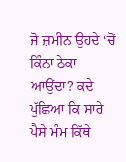ਜੋ ਜ਼ਮੀਨ ਉਹਦੇ ‘ਚੋਂ ਕਿੰਨਾ ਠੇਕਾ ਆਉਂਦਾ? ਕਦੇ ਪੁੱਛਿਆ ਕਿ ਸਾਰੇ ਪੈਸੇ ਮੰਮ ਕਿੱਥੇ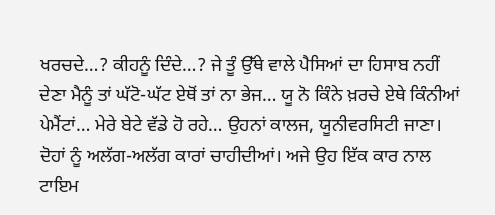ਖਰਚਦੇ…? ਕੀਹਨੂੰ ਦਿੰਦੇ…? ਜੇ ਤੂੰ ਉੱਥੇ ਵਾਲੇ ਪੈਸਿਆਂ ਦਾ ਹਿਸਾਬ ਨਹੀਂ ਦੇਣਾ ਮੈਨੂੰ ਤਾਂ ਘੱਟੋ-ਘੱਟ ਏਥੋਂ ਤਾਂ ਨਾ ਭੇਜ… ਯੂ ਨੋ ਕਿੰਨੇ ਖ਼ਰਚੇ ਏਥੇ ਕਿੰਨੀਆਂ ਪੇਮੈਂਟਾਂ… ਮੇਰੇ ਬੇਟੇ ਵੱਡੇ ਹੋ ਰਹੇ… ਉਹਨਾਂ ਕਾਲਜ, ਯੂਨੀਵਰਸਿਟੀ ਜਾਣਾ। ਦੋਹਾਂ ਨੂੰ ਅਲੱਗ-ਅਲੱਗ ਕਾਰਾਂ ਚਾਹੀਦੀਆਂ। ਅਜੇ ਉਹ ਇੱਕ ਕਾਰ ਨਾਲ ਟਾਇਮ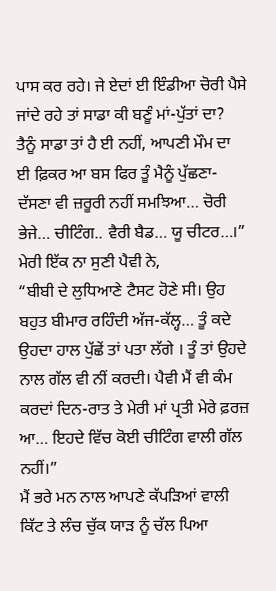ਪਾਸ ਕਰ ਰਹੇ। ਜੇ ਏਦਾਂ ਈ ਇੰਡੀਆ ਚੋਰੀ ਪੈਸੇ ਜਾਂਦੇ ਰਹੇ ਤਾਂ ਸਾਡਾ ਕੀ ਬਣੂੰ ਮਾਂ-ਪੁੱਤਾਂ ਦਾ? ਤੈਨੂੰ ਸਾਡਾ ਤਾਂ ਹੈ ਈ ਨਹੀਂ, ਆਪਣੀ ਮੌਮ ਦਾ ਈ ਫ਼ਿਕਰ ਆ ਬਸ ਫਿਰ ਤੂੰ ਮੈਨੂੰ ਪੁੱਛਣਾ-ਦੱਸਣਾ ਵੀ ਜ਼ਰੂਰੀ ਨਹੀਂ ਸਮਝਿਆ… ਚੋਰੀ ਭੇਜੇ… ਚੀਟਿੰਗ.. ਵੈਰੀ ਬੈਡ… ਯੂ ਚੀਟਰ…।”
ਮੇਰੀ ਇੱਕ ਨਾ ਸੁਣੀ ਪੈਵੀ ਨੇ,
“ਬੀਬੀ ਦੇ ਲੁਧਿਆਣੇ ਟੈਸਟ ਹੋਣੇ ਸੀ। ਉਹ ਬਹੁਤ ਬੀਮਾਰ ਰਹਿੰਦੀ ਅੱਜ-ਕੱਲ੍ਹ… ਤੂੰ ਕਦੇ ਉਹਦਾ ਹਾਲ ਪੁੱਛੇਂ ਤਾਂ ਪਤਾ ਲੱਗੇ । ਤੂੰ ਤਾਂ ਉਹਦੇ ਨਾਲ ਗੱਲ ਵੀ ਨੀਂ ਕਰਦੀ। ਪੈਵੀ ਮੈਂ ਵੀ ਕੰਮ ਕਰਦਾਂ ਦਿਨ-ਰਾਤ ਤੇ ਮੇਰੀ ਮਾਂ ਪ੍ਰਤੀ ਮੇਰੇ ਫ਼ਰਜ਼ ਆ… ਇਹਦੇ ਵਿੱਚ ਕੋਈ ਚੀਟਿੰਗ ਵਾਲੀ ਗੱਲ ਨਹੀਂ।”
ਮੈਂ ਭਰੇ ਮਨ ਨਾਲ ਆਪਣੇ ਕੱਪੜਿਆਂ ਵਾਲੀ ਕਿੱਟ ਤੇ ਲੰਚ ਚੁੱਕ ਯਾੜ ਨੂੰ ਚੱਲ ਪਿਆ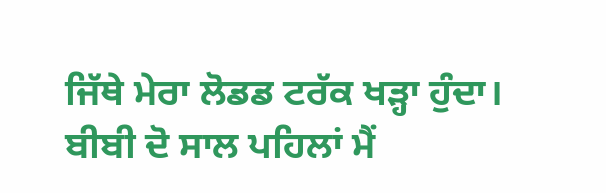ਜਿੱਥੇ ਮੇਰਾ ਲੋਡਡ ਟਰੱਕ ਖੜ੍ਹਾ ਹੁੰਦਾ।
ਬੀਬੀ ਦੋ ਸਾਲ ਪਹਿਲਾਂ ਮੈਂ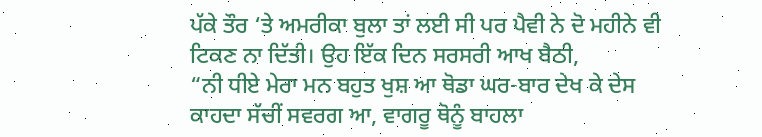ਪੱਕੇ ਤੌਰ ‘ਤੇ ਅਮਰੀਕਾ ਬੁਲਾ ਤਾਂ ਲਈ ਸੀ ਪਰ ਪੈਵੀ ਨੇ ਦੋ ਮਹੀਨੇ ਵੀ ਟਿਕਣ ਨਾ ਦਿੱਤੀ। ਉਹ ਇੱਕ ਦਿਨ ਸਰਸਰੀ ਆਖ ਬੈਠੀ,
“ਨੀ ਧੀਏ ਮੇਰਾ ਮਨ ਬਹੁਤ ਖੁਸ਼ ਆ ਥੋਡਾ ਘਰ-ਬਾਰ ਦੇਖ ਕੇ ਦੇਸ ਕਾਹਦਾ ਸੱਚੀਂ ਸਵਰਗ ਆ, ਵਾਗਰੂ ਥੋਨੂੰ ਬਾਹਲਾ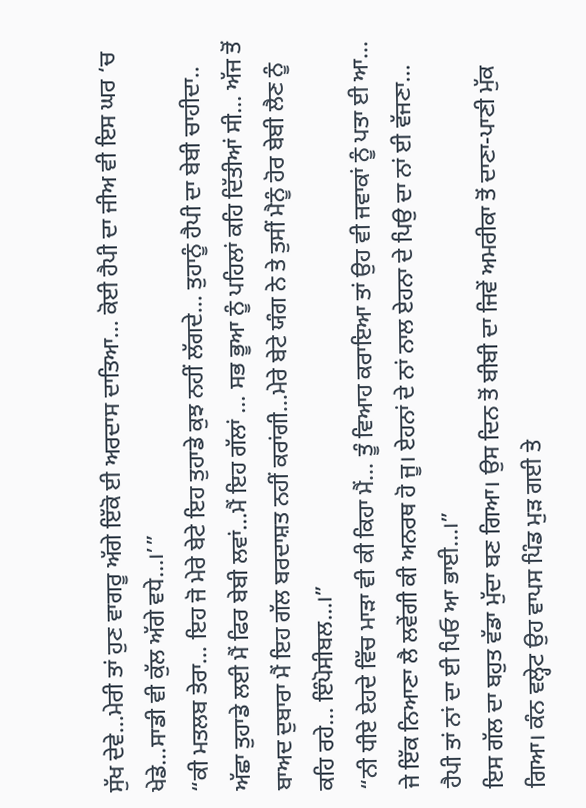ਸੁੱਖ ਦੇਵੇ…ਮੇਰੀ ਤਾਂ ਹੁਣ ਵਾਗਰੂ ਅੱਗੇ ਇੱਕੋ ਈ ਅਰਦਾਸ ਦਾਤਿਆ… ਕੋਈ ਹੈਪੀ ਦਾ ਜੀਅ ਵੀ ਇਸ ਘਰ ‘ਚ ਖੇਡੇ…ਸਾਡੀ ਵੀ ਕੁੱਲ ਅੱਗੇ ਵਧੇ…।’”
“ਕੀ ਮਤਲਬ ਤੇਰਾ… ਇਹ ਜੋ ਮੇਰੇ ਬੇਟੇ ਇਹ ਤੁਹਾਡੇ ਕੁਝ ਨਹੀਂ ਲੱਗਦੇ… ਤੁਹਾਨੂੰ ਹੈਪੀ ਦਾ ਬੇਬੀ ਚਾਹੀਦਾ.. ਅੱਛਾ ਤੁਹਾਡੇ ਲਈ ਮੈਂ ਫਿਰ ਬੇਬੀ ਲਵਾਂ…ਮੈਂ ਇਹ ਗੱਲਾਂ … ਸਭ ਭੂਆ ਨੂੰ ਪਹਿਲਾਂ ਕਹਿ ਦਿੱਤੀਆਂ ਸੀ… ਅੱਜ ਤੋਂ ਬਾਅਦ ਦੁਬਾਰਾ ਮੈਂ ਇਹ ਗੱਲ ਬਰਦਾਸ਼ਤ ਨਹੀਂ ਕਰਾਂਗੀ…ਮੇਰੇ ਬੇਟੇ ਯੰਗ ਨੇ ਤੇ ਤੁਸੀਂ ਮੈਨੂੰ ਹੋਰ ਬੇਬੀ ਲੈਣ ਨੂੰ ਕਹਿ ਰਹੇ… ਇੰਪੋਸੀਬਲ…।”
“ਨੀ ਧੀਏ ਏਹਦੇ ਵਿੱਚ ਮਾੜਾ ਵੀ ਕੀ ਕਿਹਾ ਮੈਂ… ਤੂੰ ਵਿਆਹ ਕਰਾਇਆ ਤਾਂ ਉਹ ਵੀ ਜਵਾਕਾਂ ਨੂੰ ਪਤਾ ਈ ਆ… ਜੇ ਇੱਕ ਨਿਆਣਾ ਲੈ ਲਵੇਂਗੀ ਕੀ ਅਨਰਥ ਹੋ ਜੂ। ਏਹਨਾਂ ਦੇ ਨਾਂ ਨਾਲ ਏਹਨਾ ਦੇ ਪਿਉ ਦਾ ਨਾਂ ਈ ਵੱਜਣਾ… ਹੈਪੀ ਤਾਂ ਨਾਂ ਦਾ ਈ ਪਿਓ ਆ ਭਾਈ…।”
ਇਸ ਗੱਲ ਦਾ ਬਹੁਤ ਵੱਡਾ ਮੁੱਦਾ ਬਣ ਗਿਆ। ਉਸ ਦਿਨ ਤੋਂ ਬੀਬੀ ਦਾ ਜਿਵੇਂ ਅਮਰੀਕਾ ਤੋਂ ਦਾਣਾ-ਪਾਣੀ ਮੁੱਕ ਗਿਆ। ਕੰਨ ਵਲ੍ਹੇਟ ਉਹ ਵਾਪਸ ਪਿੰਡ ਮੁੜ ਗਈ ਤੇ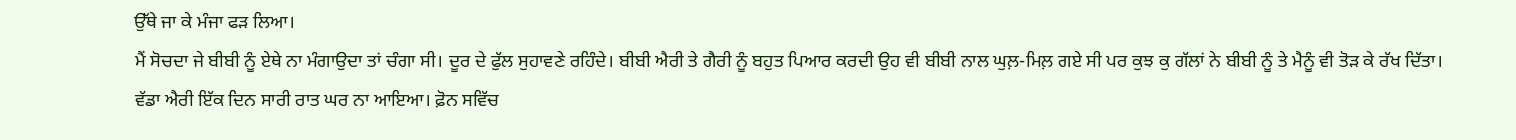ਉੱਥੇ ਜਾ ਕੇ ਮੰਜਾ ਫੜ ਲਿਆ।
ਮੈਂ ਸੋਚਦਾ ਜੇ ਬੀਬੀ ਨੂੰ ਏਥੇ ਨਾ ਮੰਗਾਉਦਾ ਤਾਂ ਚੰਗਾ ਸੀ। ਦੂਰ ਦੇ ਫੁੱਲ ਸੁਹਾਵਣੇ ਰਹਿੰਦੇ। ਬੀਬੀ ਐਰੀ ਤੇ ਗੈਰੀ ਨੂੰ ਬਹੁਤ ਪਿਆਰ ਕਰਦੀ ਉਹ ਵੀ ਬੀਬੀ ਨਾਲ ਘੁਲ਼-ਮਿਲ਼ ਗਏ ਸੀ ਪਰ ਕੁਝ ਕੁ ਗੱਲਾਂ ਨੇ ਬੀਬੀ ਨੂੰ ਤੇ ਮੈਨੂੰ ਵੀ ਤੋੜ ਕੇ ਰੱਖ ਦਿੱਤਾ।
ਵੱਡਾ ਐਰੀ ਇੱਕ ਦਿਨ ਸਾਰੀ ਰਾਤ ਘਰ ਨਾ ਆਇਆ। ਫ਼ੋਨ ਸਵਿੱਚ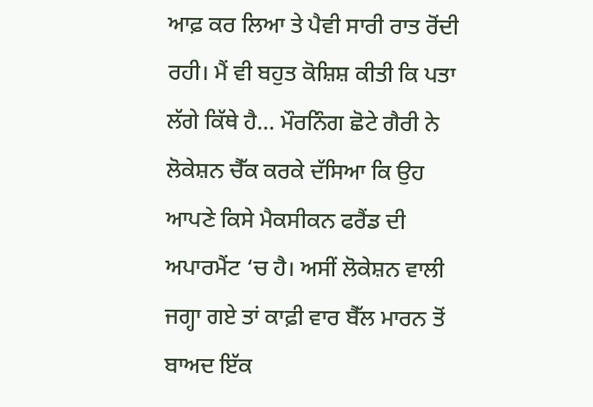ਆਫ਼ ਕਰ ਲਿਆ ਤੇ ਪੈਵੀ ਸਾਰੀ ਰਾਤ ਰੋਂਦੀ ਰਹੀ। ਮੈਂ ਵੀ ਬਹੁਤ ਕੋਸ਼ਿਸ਼ ਕੀਤੀ ਕਿ ਪਤਾ ਲੱਗੇ ਕਿੱਥੇ ਹੈ… ਮੌਰਨਿੰਗ ਛੋਟੇ ਗੈਰੀ ਨੇ ਲੋਕੇਸ਼ਨ ਚੈੱਕ ਕਰਕੇ ਦੱਸਿਆ ਕਿ ਉਹ ਆਪਣੇ ਕਿਸੇ ਮੈਕਸੀਕਨ ਫਰੈਂਡ ਦੀ ਅਪਾਰਮੈਂਟ ‘ਚ ਹੈ। ਅਸੀਂ ਲੋਕੇਸ਼ਨ ਵਾਲੀ ਜਗ੍ਹਾ ਗਏ ਤਾਂ ਕਾਫ਼ੀ ਵਾਰ ਬੈੱਲ ਮਾਰਨ ਤੋਂ ਬਾਅਦ ਇੱਕ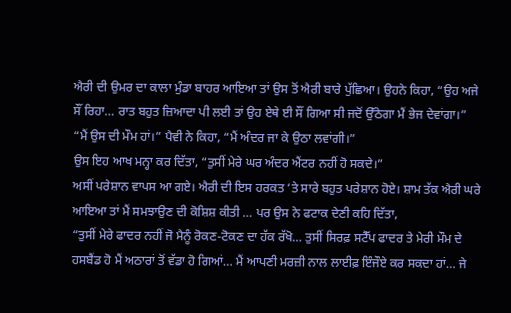ਐਰੀ ਦੀ ਉਮਰ ਦਾ ਕਾਲਾ ਮੁੰਡਾ ਬਾਹਰ ਆਇਆ ਤਾਂ ਉਸ ਤੋਂ ਐਰੀ ਬਾਰੇ ਪੁੱਛਿਆ। ਉਹਨੇ ਕਿਹਾ, “ਉਹ ਅਜੇ ਸੌਂ ਰਿਹਾ… ਰਾਤ ਬਹੁਤ ਜ਼ਿਆਦਾ ਪੀ ਲਈ ਤਾਂ ਉਹ ਏਥੇ ਈ ਸੌਂ ਗਿਆ ਸੀ ਜਦੋਂ ਉੱਠੇਗਾ ਮੈਂ ਭੇਜ ਦੇਵਾਂਗਾ।”
“ਮੈਂ ਉਸ ਦੀ ਮੌਮ ਹਾਂ।” ਪੈਵੀ ਨੇ ਕਿਹਾ, “ਮੈਂ ਅੰਦਰ ਜਾ ਕੇ ਉਠਾ ਲਵਾਂਗੀ।”
ਉਸ ਇਹ ਆਖ ਮਨ੍ਹਾ ਕਰ ਦਿੱਤਾ, “ਤੁਸੀਂ ਮੇਰੇ ਘਰ ਅੰਦਰ ਐਂਟਰ ਨਹੀਂ ਹੋ ਸਕਦੇ।”
ਅਸੀਂ ਪਰੇਸ਼ਾਨ ਵਾਪਸ ਆ ਗਏ। ਐਰੀ ਦੀ ਇਸ ਹਰਕਤ ‘ਤੇ ਸਾਰੇ ਬਹੁਤ ਪਰੇਸ਼ਾਨ ਹੋਏ। ਸ਼ਾਮ ਤੱਕ ਐਰੀ ਘਰੇ ਆਇਆ ਤਾਂ ਮੈਂ ਸਮਝਾਉਣ ਦੀ ਕੋਸ਼ਿਸ਼ ਕੀਤੀ … ਪਰ ਉਸ ਨੇ ਫਟਾਕ ਦੇਣੀ ਕਹਿ ਦਿੱਤਾ,
“ਤੁਸੀਂ ਮੇਰੇ ਫਾਦਰ ਨਹੀਂ ਜੋ ਮੈਨੂੰ ਰੋਕਣ-ਟੋਕਣ ਦਾ ਹੱਕ ਰੱਖੋ… ਤੁਸੀਂ ਸਿਰਫ਼ ਸਟੈੱਪ ਫਾਦਰ ਤੇ ਮੇਰੀ ਮੌਮ ਦੇ ਹਸਬੈਂਡ ਹੋ ਮੈਂ ਅਠਾਰਾਂ ਤੋਂ ਵੱਡਾ ਹੋ ਗਿਆਂ… ਮੈਂ ਆਪਣੀ ਮਰਜ਼ੀ ਨਾਲ ਲਾਈਫ਼ ਇੰਜੌਏ ਕਰ ਸਕਦਾ ਹਾਂ… ਜੇ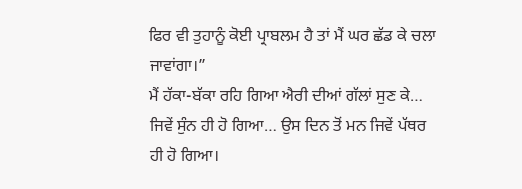ਫਿਰ ਵੀ ਤੁਹਾਨੂੰ ਕੋਈ ਪ੍ਰਾਬਲਮ ਹੈ ਤਾਂ ਮੈਂ ਘਰ ਛੱਡ ਕੇ ਚਲਾ ਜਾਵਾਂਗਾ।”
ਮੈਂ ਹੱਕਾ-ਬੱਕਾ ਰਹਿ ਗਿਆ ਐਰੀ ਦੀਆਂ ਗੱਲਾਂ ਸੁਣ ਕੇ… ਜਿਵੇਂ ਸੁੰਨ ਹੀ ਹੋ ਗਿਆ… ਉਸ ਦਿਨ ਤੋਂ ਮਨ ਜਿਵੇਂ ਪੱਥਰ ਹੀ ਹੋ ਗਿਆ।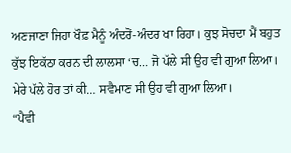ਅਣਜਾਣਾ ਜਿਹਾ ਖੌਫ਼ ਮੈਨੂੰ ਅੰਦਰੋਂ-ਅੰਦਰ ਖਾ ਰਿਹਾ। ਕੁਝ ਸੋਚਦਾ ਮੈਂ ਬਹੁਤ ਕੁੱਝ ਇਕੱਠਾ ਕਰਨ ਦੀ ਲਾਲਸਾ ‘ਚ… ਜੋ ਪੱਲੇ ਸੀ ਉਹ ਵੀ ਗੁਆ ਲਿਆ। ਮੇਰੇ ਪੱਲੇ ਹੋਰ ਤਾਂ ਕੀ… ਸਵੈਮਾਣ ਸੀ ਉਹ ਵੀ ਗੁਆ ਲਿਆ।
“ਪੈਵੀ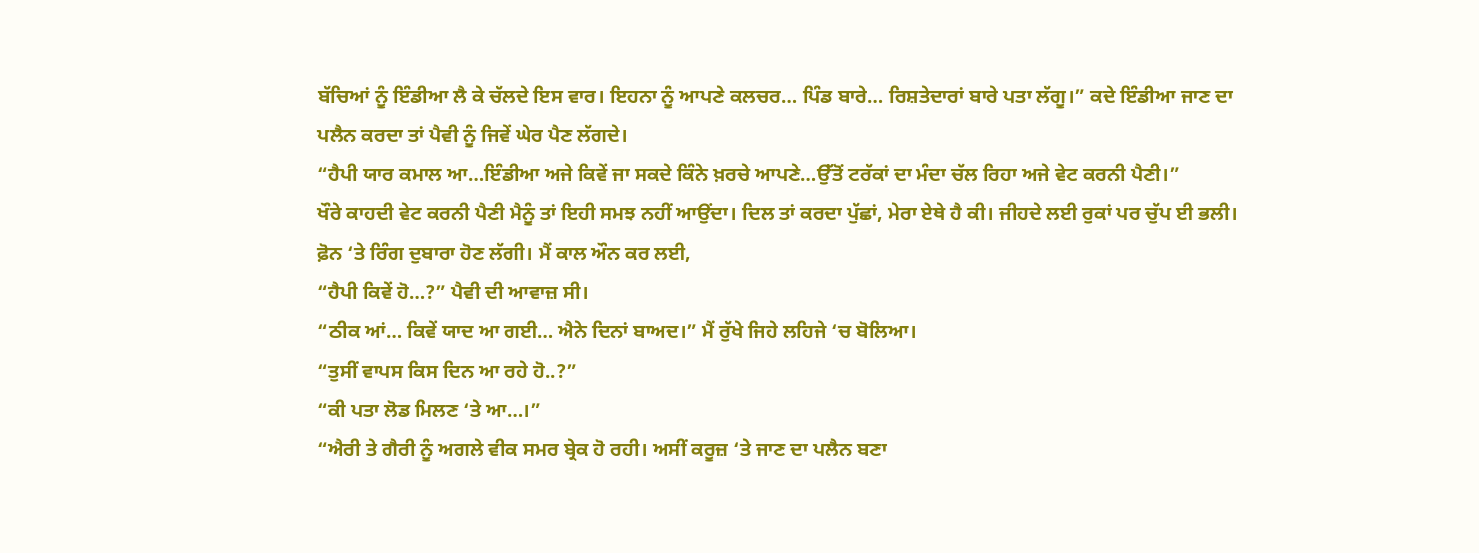ਬੱਚਿਆਂ ਨੂੰ ਇੰਡੀਆ ਲੈ ਕੇ ਚੱਲਦੇ ਇਸ ਵਾਰ। ਇਹਨਾ ਨੂੰ ਆਪਣੇ ਕਲਚਰ… ਪਿੰਡ ਬਾਰੇ… ਰਿਸ਼ਤੇਦਾਰਾਂ ਬਾਰੇ ਪਤਾ ਲੱਗੂ।” ਕਦੇ ਇੰਡੀਆ ਜਾਣ ਦਾ ਪਲੈਨ ਕਰਦਾ ਤਾਂ ਪੈਵੀ ਨੂੰ ਜਿਵੇਂ ਘੇਰ ਪੈਣ ਲੱਗਦੇ।
“ਹੈਪੀ ਯਾਰ ਕਮਾਲ ਆ…ਇੰਡੀਆ ਅਜੇ ਕਿਵੇਂ ਜਾ ਸਕਦੇ ਕਿੰਨੇ ਖ਼ਰਚੇ ਆਪਣੇ…ਉੱਤੋਂ ਟਰੱਕਾਂ ਦਾ ਮੰਦਾ ਚੱਲ ਰਿਹਾ ਅਜੇ ਵੇਟ ਕਰਨੀ ਪੈਣੀ।”
ਖੌਰੇ ਕਾਹਦੀ ਵੇਟ ਕਰਨੀ ਪੈਣੀ ਮੈਨੂੰ ਤਾਂ ਇਹੀ ਸਮਝ ਨਹੀਂ ਆਉਂਦਾ। ਦਿਲ ਤਾਂ ਕਰਦਾ ਪੁੱਛਾਂ, ਮੇਰਾ ਏਥੇ ਹੈ ਕੀ। ਜੀਹਦੇ ਲਈ ਰੁਕਾਂ ਪਰ ਚੁੱਪ ਈ ਭਲੀ।
ਫ਼ੋਨ ‘ਤੇ ਰਿੰਗ ਦੁਬਾਰਾ ਹੋਣ ਲੱਗੀ। ਮੈਂ ਕਾਲ ਔਨ ਕਰ ਲਈ,
“ਹੈਪੀ ਕਿਵੇਂ ਹੋ…?” ਪੈਵੀ ਦੀ ਆਵਾਜ਼ ਸੀ।
“ਠੀਕ ਆਂ… ਕਿਵੇਂ ਯਾਦ ਆ ਗਈ… ਐਨੇ ਦਿਨਾਂ ਬਾਅਦ।” ਮੈਂ ਰੁੱਖੇ ਜਿਹੇ ਲਹਿਜੇ ‘ਚ ਬੋਲਿਆ।
“ਤੁਸੀਂ ਵਾਪਸ ਕਿਸ ਦਿਨ ਆ ਰਹੇ ਹੋ..?”
“ਕੀ ਪਤਾ ਲੋਡ ਮਿਲਣ ‘ਤੇ ਆ…।”
“ਐਰੀ ਤੇ ਗੈਰੀ ਨੂੰ ਅਗਲੇ ਵੀਕ ਸਮਰ ਬ੍ਰੇਕ ਹੋ ਰਹੀ। ਅਸੀਂ ਕਰੂਜ਼ ‘ਤੇ ਜਾਣ ਦਾ ਪਲੈਨ ਬਣਾ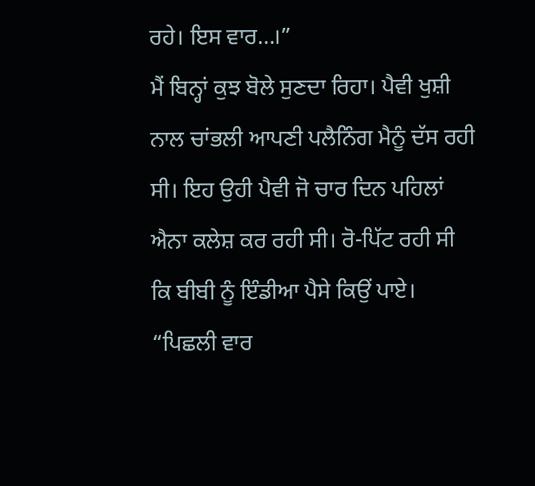ਰਹੇ। ਇਸ ਵਾਰ…।”
ਮੈਂ ਬਿਨ੍ਹਾਂ ਕੁਝ ਬੋਲੇ ਸੁਣਦਾ ਰਿਹਾ। ਪੈਵੀ ਖੁਸ਼ੀ ਨਾਲ ਚਾਂਭਲੀ ਆਪਣੀ ਪਲੈਨਿੰਗ ਮੈਨੂੰ ਦੱਸ ਰਹੀ ਸੀ। ਇਹ ਉਹੀ ਪੈਵੀ ਜੋ ਚਾਰ ਦਿਨ ਪਹਿਲਾਂ ਐਨਾ ਕਲੇਸ਼ ਕਰ ਰਹੀ ਸੀ। ਰੋ-ਪਿੱਟ ਰਹੀ ਸੀ ਕਿ ਬੀਬੀ ਨੂੰ ਇੰਡੀਆ ਪੈਸੇ ਕਿਉਂ ਪਾਏ।
“ਪਿਛਲੀ ਵਾਰ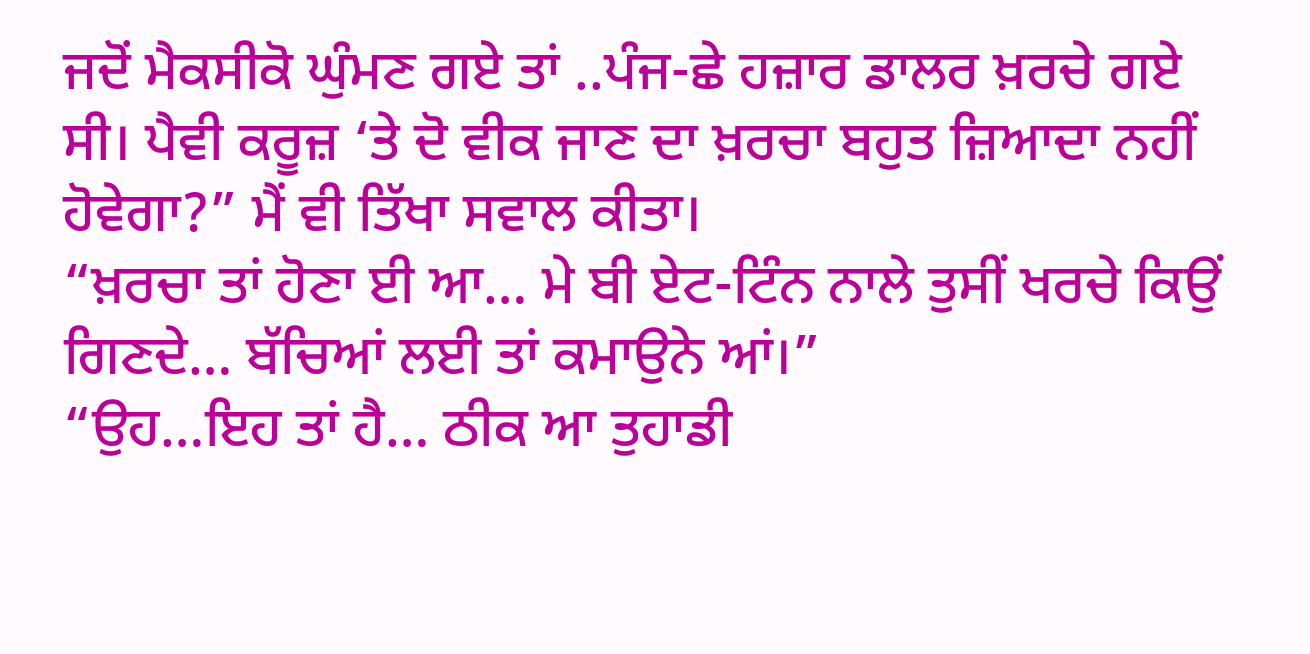ਜਦੋਂ ਮੈਕਸੀਕੋ ਘੁੰਮਣ ਗਏ ਤਾਂ ..ਪੰਜ-ਛੇ ਹਜ਼ਾਰ ਡਾਲਰ ਖ਼ਰਚੇ ਗਏ ਸੀ। ਪੈਵੀ ਕਰੂਜ਼ ‘ਤੇ ਦੋ ਵੀਕ ਜਾਣ ਦਾ ਖ਼ਰਚਾ ਬਹੁਤ ਜ਼ਿਆਦਾ ਨਹੀਂ ਹੋਵੇਗਾ?” ਮੈਂ ਵੀ ਤਿੱਖਾ ਸਵਾਲ ਕੀਤਾ।
“ਖ਼ਰਚਾ ਤਾਂ ਹੋਣਾ ਈ ਆ… ਮੇ ਬੀ ਏਟ-ਟਿੰਨ ਨਾਲੇ ਤੁਸੀਂ ਖਰਚੇ ਕਿਉਂ ਗਿਣਦੇ… ਬੱਚਿਆਂ ਲਈ ਤਾਂ ਕਮਾਉਨੇ ਆਂ।”
“ਉਹ…ਇਹ ਤਾਂ ਹੈ… ਠੀਕ ਆ ਤੁਹਾਡੀ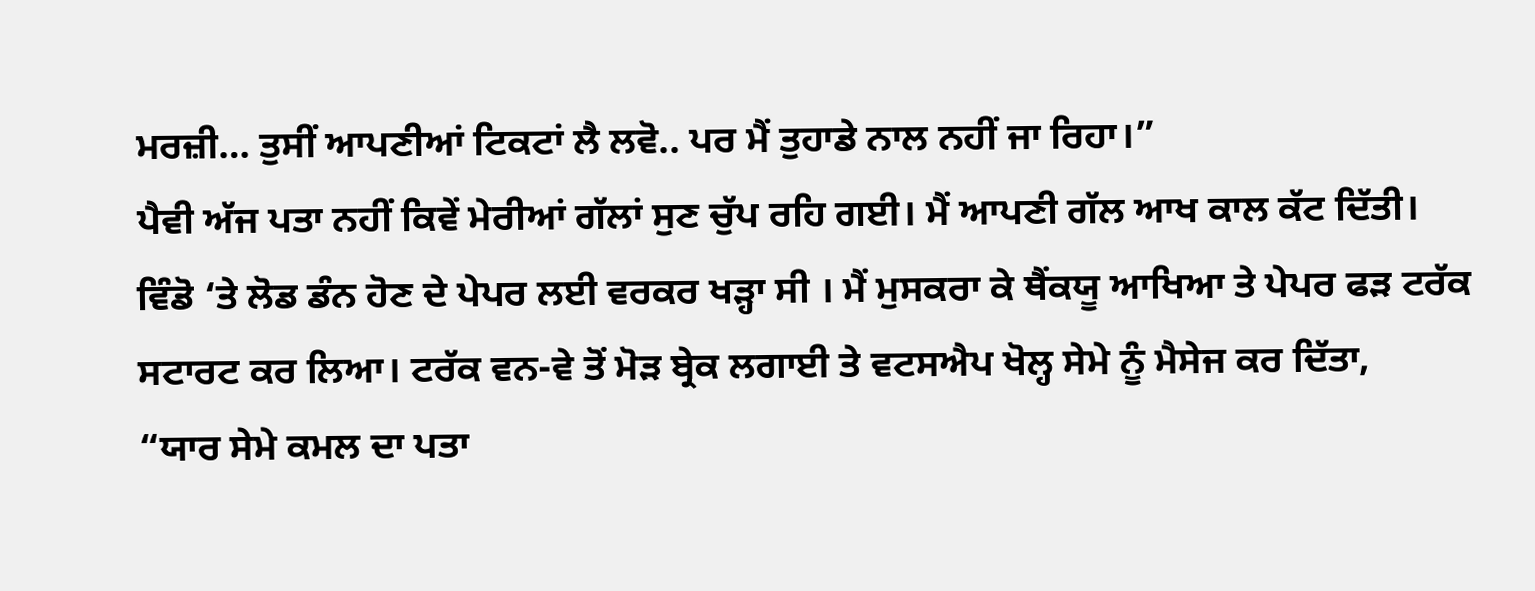ਮਰਜ਼ੀ… ਤੁਸੀਂ ਆਪਣੀਆਂ ਟਿਕਟਾਂ ਲੈ ਲਵੋ.. ਪਰ ਮੈਂ ਤੁਹਾਡੇ ਨਾਲ ਨਹੀਂ ਜਾ ਰਿਹਾ।”
ਪੈਵੀ ਅੱਜ ਪਤਾ ਨਹੀਂ ਕਿਵੇਂ ਮੇਰੀਆਂ ਗੱਲਾਂ ਸੁਣ ਚੁੱਪ ਰਹਿ ਗਈ। ਮੈਂ ਆਪਣੀ ਗੱਲ ਆਖ ਕਾਲ ਕੱਟ ਦਿੱਤੀ।
ਵਿੰਡੋ ‘ਤੇ ਲੋਡ ਡੰਨ ਹੋਣ ਦੇ ਪੇਪਰ ਲਈ ਵਰਕਰ ਖੜ੍ਹਾ ਸੀ । ਮੈਂ ਮੁਸਕਰਾ ਕੇ ਥੈਂਕਯੂ ਆਖਿਆ ਤੇ ਪੇਪਰ ਫੜ ਟਰੱਕ ਸਟਾਰਟ ਕਰ ਲਿਆ। ਟਰੱਕ ਵਨ-ਵੇ ਤੋਂ ਮੋੜ ਬ੍ਰੇਕ ਲਗਾਈ ਤੇ ਵਟਸਐਪ ਖੋਲ੍ਹ ਸੇਮੇ ਨੂੰ ਮੈਸੇਜ ਕਰ ਦਿੱਤਾ,
“ਯਾਰ ਸੇਮੇ ਕਮਲ ਦਾ ਪਤਾ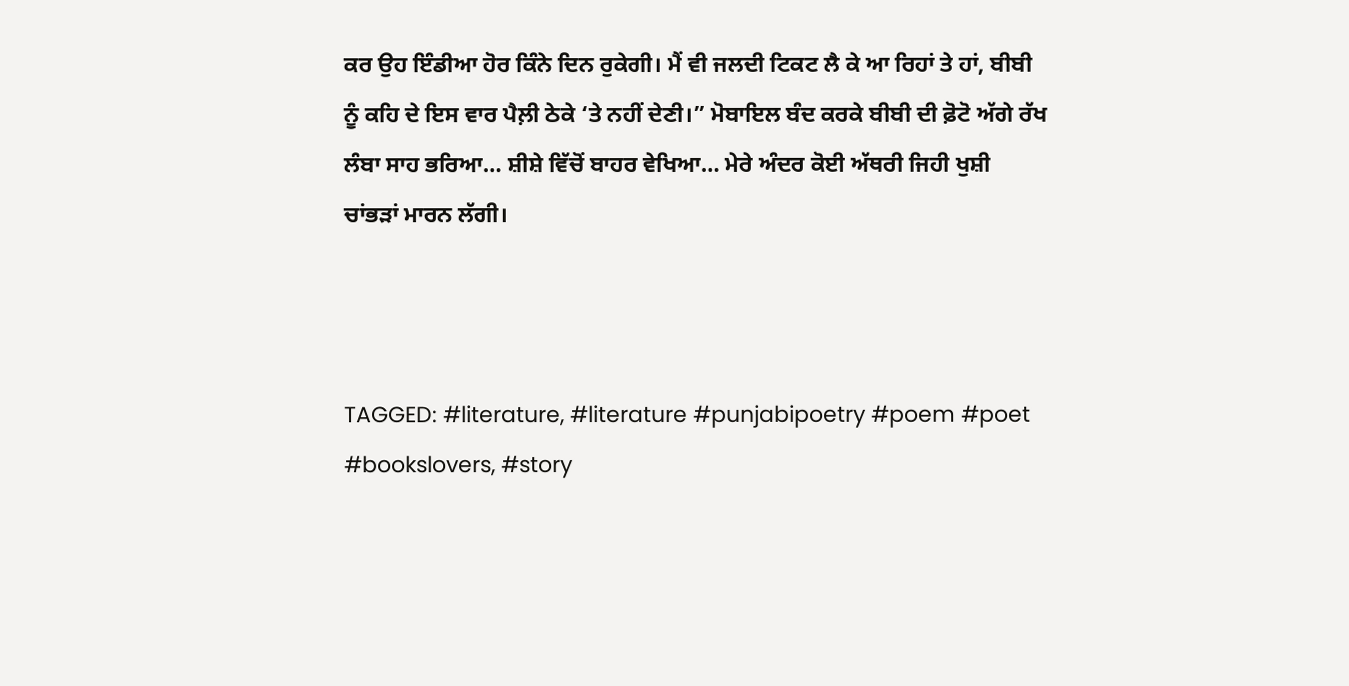ਕਰ ਉਹ ਇੰਡੀਆ ਹੋਰ ਕਿੰਨੇ ਦਿਨ ਰੁਕੇਗੀ। ਮੈਂ ਵੀ ਜਲਦੀ ਟਿਕਟ ਲੈ ਕੇ ਆ ਰਿਹਾਂ ਤੇ ਹਾਂ, ਬੀਬੀ ਨੂੰ ਕਹਿ ਦੇ ਇਸ ਵਾਰ ਪੈਲ਼ੀ ਠੇਕੇ ‘ਤੇ ਨਹੀਂ ਦੇਣੀ।” ਮੋਬਾਇਲ ਬੰਦ ਕਰਕੇ ਬੀਬੀ ਦੀ ਫ਼ੋਟੋ ਅੱਗੇ ਰੱਖ ਲੰਬਾ ਸਾਹ ਭਰਿਆ… ਸ਼ੀਸ਼ੇ ਵਿੱਚੋਂ ਬਾਹਰ ਵੇਖਿਆ… ਮੇਰੇ ਅੰਦਰ ਕੋਈ ਅੱਥਰੀ ਜਿਹੀ ਖੁਸ਼ੀ ਚਾਂਭੜਾਂ ਮਾਰਨ ਲੱਗੀ।



TAGGED: #literature, #literature #punjabipoetry #poem #poet #bookslovers, #story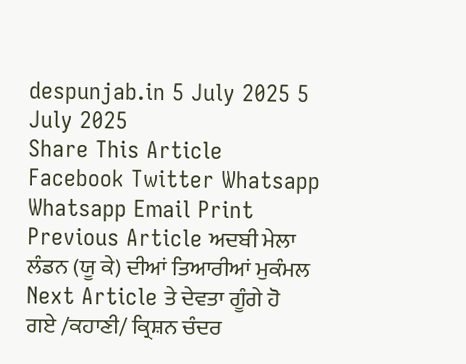despunjab.in 5 July 2025 5 July 2025
Share This Article
Facebook Twitter Whatsapp Whatsapp Email Print
Previous Article ਅਦਬੀ ਮੇਲਾ ਲੰਡਨ (ਯੂ ਕੇ) ਦੀਆਂ ਤਿਆਰੀਆਂ ਮੁਕੰਮਲ
Next Article ਤੇ ਦੇਵਤਾ ਗੂੰਗੇ ਹੋ ਗਏ /ਕਹਾਣੀ/ ਕ੍ਰਿਸ਼ਨ ਚੰਦਰ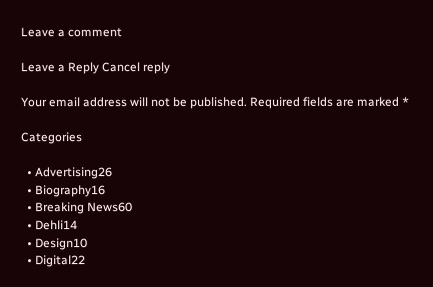Leave a comment

Leave a Reply Cancel reply

Your email address will not be published. Required fields are marked *

Categories

  • Advertising26
  • Biography16
  • Breaking News60
  • Dehli14
  • Design10
  • Digital22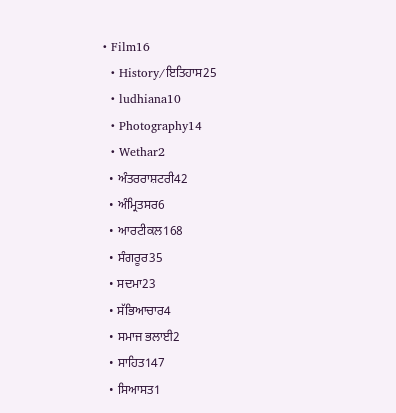• Film16
  • History/ਇਤਿਹਾਸ25
  • ludhiana10
  • Photography14
  • Wethar2
  • ਅੰਤਰਰਾਸ਼ਟਰੀ42
  • ਅੰਮ੍ਰਿਤਸਰ6
  • ਆਰਟੀਕਲ168
  • ਸੰਗਰੂਰ35
  • ਸਦਮਾ23
  • ਸੱਭਿਆਚਾਰ4
  • ਸਮਾਜ ਭਲਾਈ2
  • ਸਾਹਿਤ147
  • ਸਿਆਸਤ1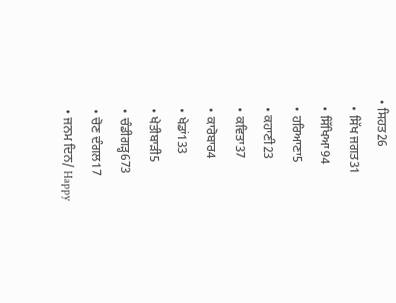• ਸਿਹਤ26
  • ਸਿੱਖ ਜਗਤ31
  • ਸਿੱਖਿਆ94
  • ਹਰਿਆਣਾ5
  • ਕਹਾਣੀ23
  • ਕਵਿਤਾ37
  • ਕਾਰੋਬਾਰ4
  • ਖੇਡਾਂ133
  • ਖੇਤੀਬਾੜੀ5
  • ਚੰਡੀਗੜ੍ਹ673
  • ਚੋਣ ਦੰਗਲ17
  • ਜਨਮ ਦਿਨ/ Happy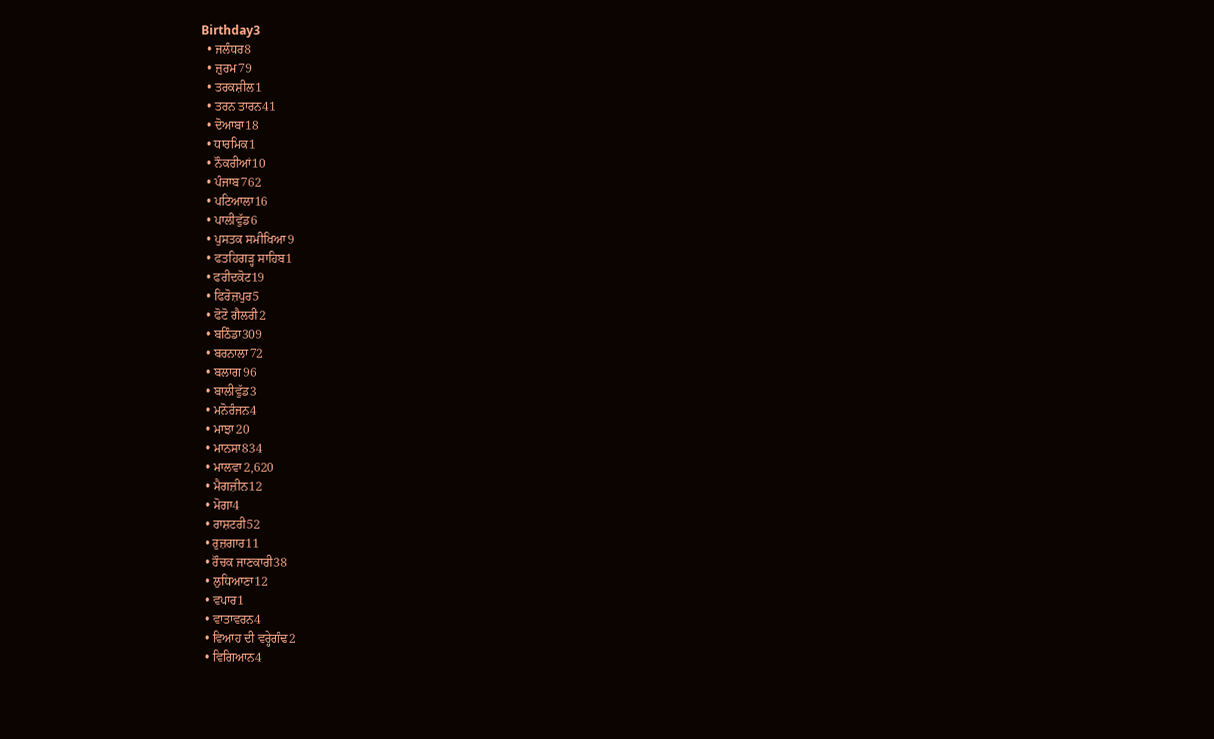Birthday3
  • ਜਲੰਧਰ8
  • ਜ਼ੁਰਮ79
  • ਤਰਕਸ਼ੀਲ1
  • ਤਰਨ ਤਾਰਨ41
  • ਦੋਆਬਾ18
  • ਧਾਰਮਿਕ1
  • ਨੌਕਰੀਆਂ10
  • ਪੰਜਾਬ762
  • ਪਟਿਆਲਾ16
  • ਪਾਲੀਵੁੱਡ6
  • ਪੁਸਤਕ ਸਮੀਖਿਆ9
  • ਫਤਹਿਗੜ੍ਹ ਸਾਹਿਬ1
  • ਫਰੀਦਕੋਟ19
  • ਫਿਰੋਜ਼ਪੁਰ5
  • ਫੋਟੋ ਗੈਲਰੀ2
  • ਬਠਿੰਡਾ309
  • ਬਰਨਾਲਾ72
  • ਬਲਾਗ96
  • ਬਾਲੀਵੁੱਡ3
  • ਮਨੋਰੰਜਨ4
  • ਮਾਝਾ20
  • ਮਾਨਸਾ834
  • ਮਾਲਵਾ2,620
  • ਮੈਗਜ਼ੀਨ12
  • ਮੋਗਾ4
  • ਰਾਸ਼ਟਰੀ52
  • ਰੁਜ਼ਗਾਰ11
  • ਰੌਚਕ ਜਾਣਕਾਰੀ38
  • ਲੁਧਿਆਣਾ12
  • ਵਪਾਰ1
  • ਵਾਤਾਵਰਨ4
  • ਵਿਆਹ ਦੀ ਵਰ੍ਹੇਗੰਢ2
  • ਵਿਗਿਆਨ4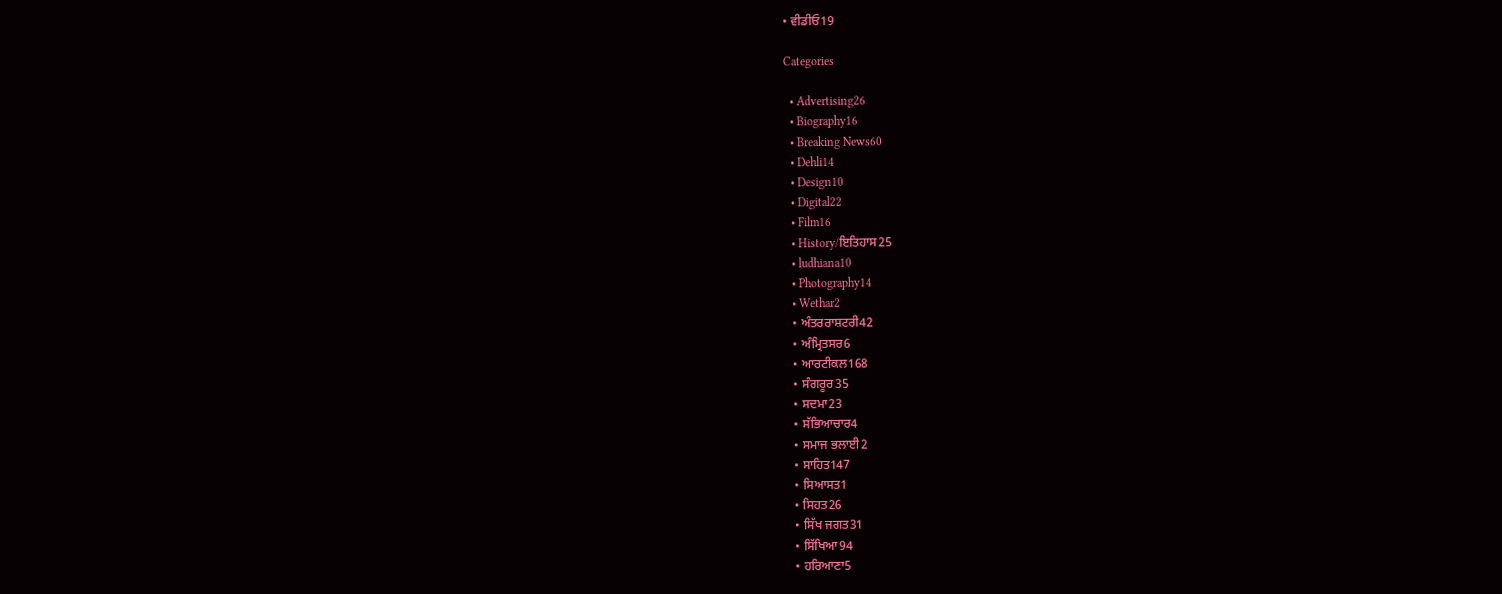• ਵੀਡੀਓ19

Categories

  • Advertising26
  • Biography16
  • Breaking News60
  • Dehli14
  • Design10
  • Digital22
  • Film16
  • History/ਇਤਿਹਾਸ25
  • ludhiana10
  • Photography14
  • Wethar2
  • ਅੰਤਰਰਾਸ਼ਟਰੀ42
  • ਅੰਮ੍ਰਿਤਸਰ6
  • ਆਰਟੀਕਲ168
  • ਸੰਗਰੂਰ35
  • ਸਦਮਾ23
  • ਸੱਭਿਆਚਾਰ4
  • ਸਮਾਜ ਭਲਾਈ2
  • ਸਾਹਿਤ147
  • ਸਿਆਸਤ1
  • ਸਿਹਤ26
  • ਸਿੱਖ ਜਗਤ31
  • ਸਿੱਖਿਆ94
  • ਹਰਿਆਣਾ5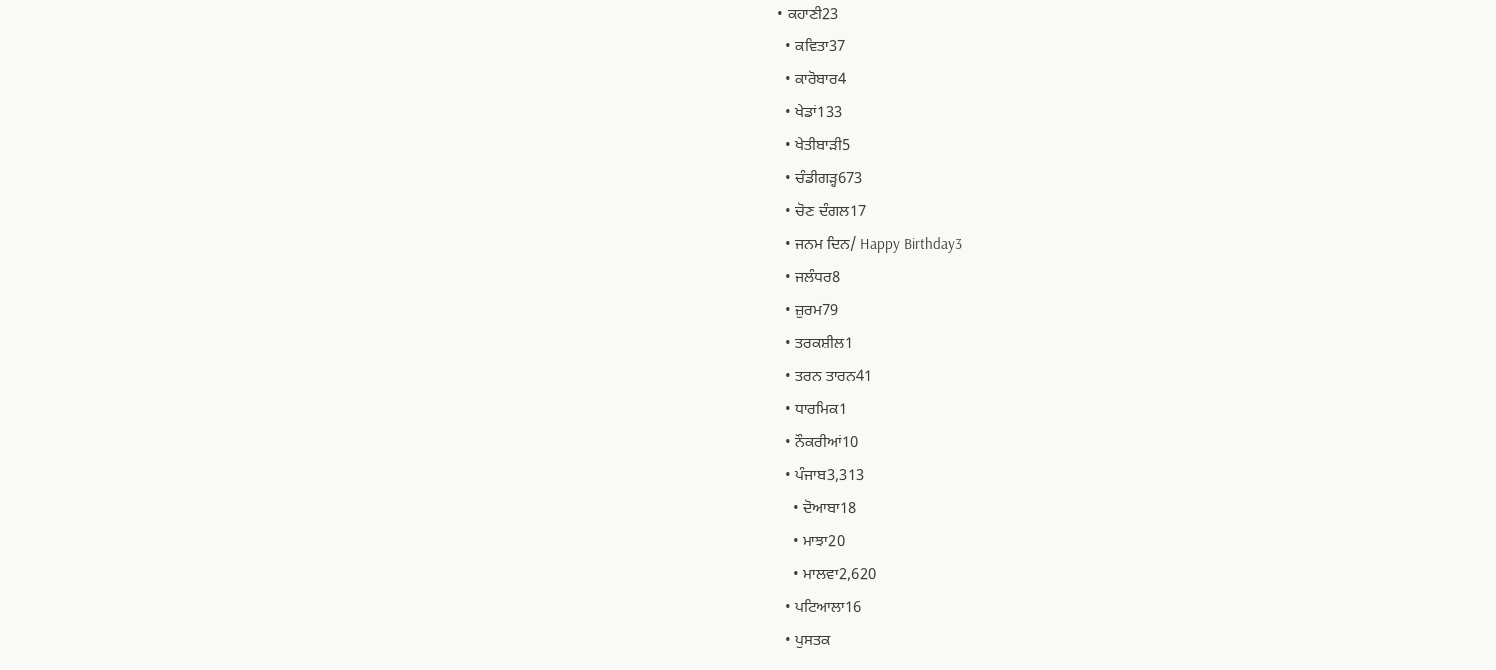• ਕਹਾਣੀ23
  • ਕਵਿਤਾ37
  • ਕਾਰੋਬਾਰ4
  • ਖੇਡਾਂ133
  • ਖੇਤੀਬਾੜੀ5
  • ਚੰਡੀਗੜ੍ਹ673
  • ਚੋਣ ਦੰਗਲ17
  • ਜਨਮ ਦਿਨ/ Happy Birthday3
  • ਜਲੰਧਰ8
  • ਜ਼ੁਰਮ79
  • ਤਰਕਸ਼ੀਲ1
  • ਤਰਨ ਤਾਰਨ41
  • ਧਾਰਮਿਕ1
  • ਨੌਕਰੀਆਂ10
  • ਪੰਜਾਬ3,313
    • ਦੋਆਬਾ18
    • ਮਾਝਾ20
    • ਮਾਲਵਾ2,620
  • ਪਟਿਆਲਾ16
  • ਪੁਸਤਕ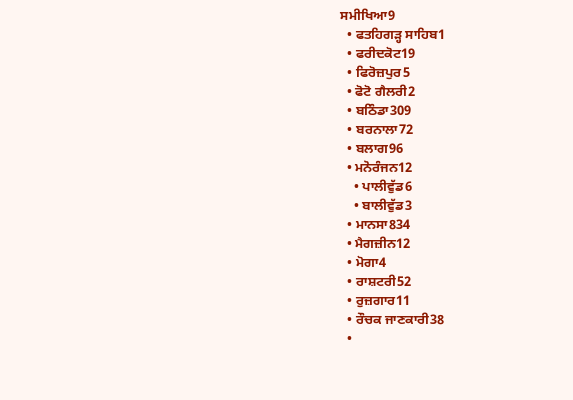ਸਮੀਖਿਆ9
  • ਫਤਹਿਗੜ੍ਹ ਸਾਹਿਬ1
  • ਫਰੀਦਕੋਟ19
  • ਫਿਰੋਜ਼ਪੁਰ5
  • ਫੋਟੋ ਗੈਲਰੀ2
  • ਬਠਿੰਡਾ309
  • ਬਰਨਾਲਾ72
  • ਬਲਾਗ96
  • ਮਨੋਰੰਜਨ12
    • ਪਾਲੀਵੁੱਡ6
    • ਬਾਲੀਵੁੱਡ3
  • ਮਾਨਸਾ834
  • ਮੈਗਜ਼ੀਨ12
  • ਮੋਗਾ4
  • ਰਾਸ਼ਟਰੀ52
  • ਰੁਜ਼ਗਾਰ11
  • ਰੌਚਕ ਜਾਣਕਾਰੀ38
  •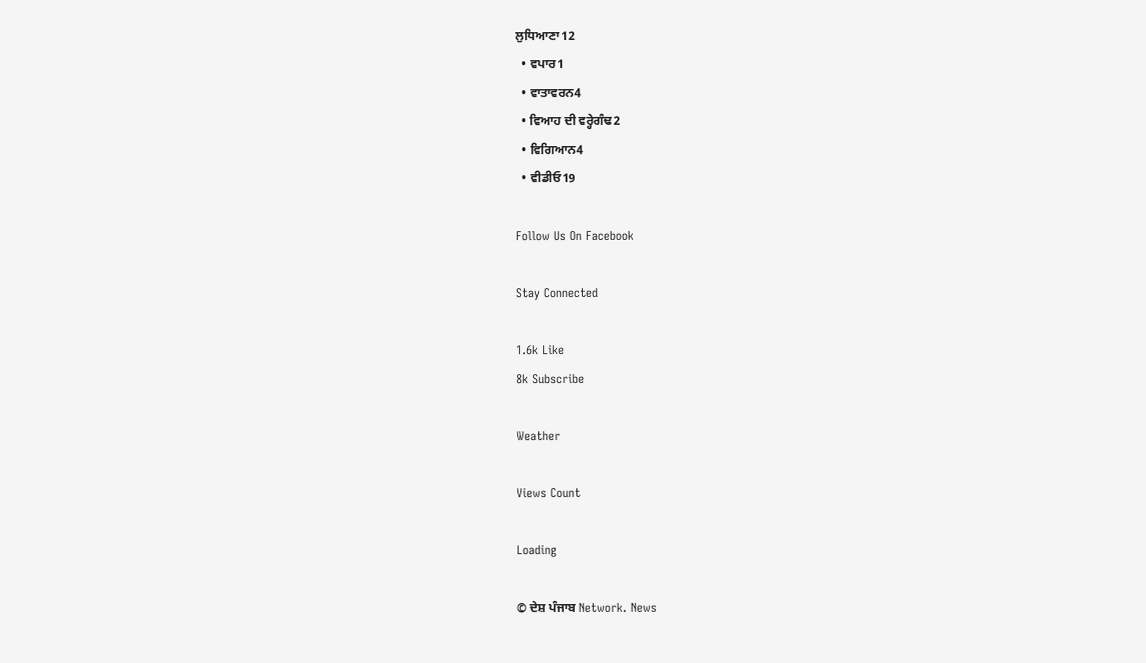ਲੁਧਿਆਣਾ12
  • ਵਪਾਰ1
  • ਵਾਤਾਵਰਨ4
  • ਵਿਆਹ ਦੀ ਵਰ੍ਹੇਗੰਢ2
  • ਵਿਗਿਆਨ4
  • ਵੀਡੀਓ19

Follow Us On Facebook

Stay Connected

1.6k Like
8k Subscribe

Weather

Views Count

Loading

© ਦੇਸ਼ ਪੰਜਾਬ Network. News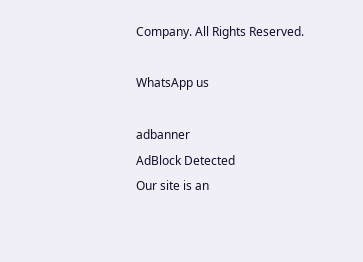Company. All Rights Reserved.

WhatsApp us

adbanner
AdBlock Detected
Our site is an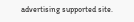advertising supported site.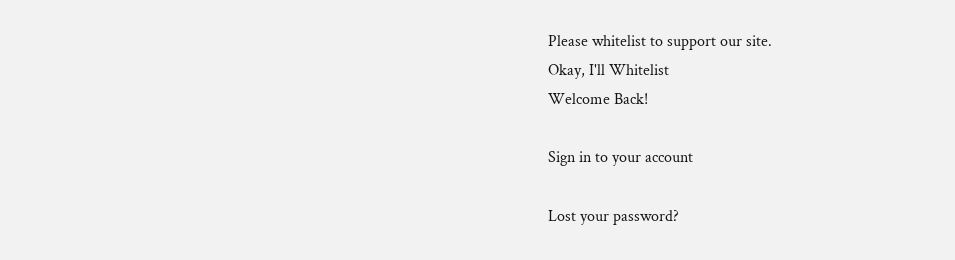Please whitelist to support our site.
Okay, I'll Whitelist
Welcome Back!

Sign in to your account

Lost your password?